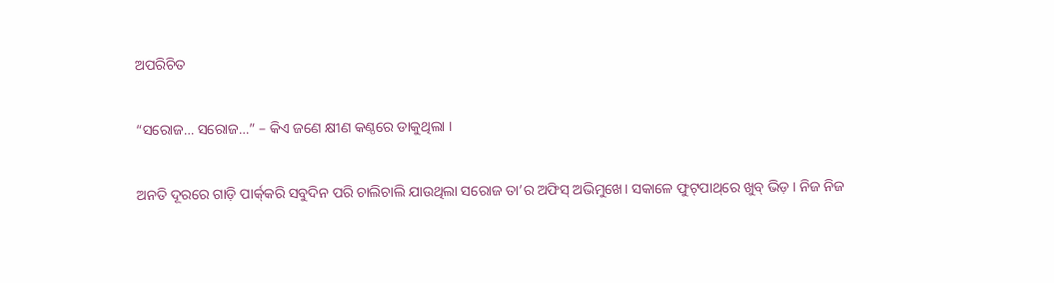ଅପରିଚିତ

“ସରୋଜ… ସରୋଜ…” – କିଏ ଜଣେ କ୍ଷୀଣ କଣ୍ଠରେ ଡାକୁଥିଲା ।

ଅନତି ଦୂରରେ ଗାଡ଼ି ପାର୍କ୍‌କରି ସବୁଦିନ ପରି ଚାଲିଚାଲି ଯାଉଥିଲା ସରୋଜ ତା’ର ଅଫିସ୍ ଅଭିମୁଖେ। ସକାଳେ ଫୁଟ୍‌ପାଥ୍‌ରେ ଖୁବ୍ ଭିଡ଼ । ନିଜ ନିଜ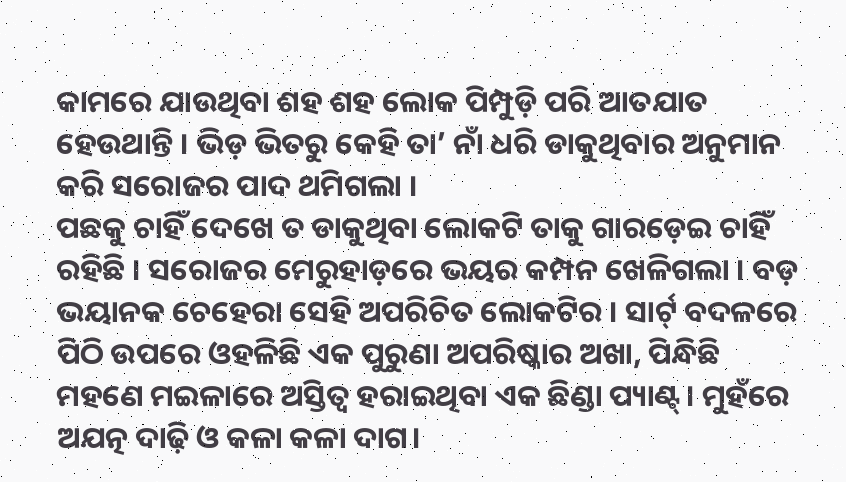କାମରେ ଯାଉଥିବା ଶହ ଶହ ଲୋକ ପିମ୍ପୁଡ଼ି ପରି ଆତଯାତ ହେଉଥାନ୍ତି । ଭିଡ଼ ଭିତରୁ କେହି ତା’ ନାଁ ଧରି ଡାକୁଥିବାର ଅନୁମାନ କରି ସରୋଜର ପାଦ ଥମିଗଲା ।‌
ପଛକୁ ଚାହିଁ ଦେଖେ ତ ଡାକୁଥିବା ଲୋକଟି ତାକୁ ଗାରଡ଼େଇ ଚାହିଁ ରହିଛି । ସରୋଜର ମେରୁହାଡ଼ରେ ଭୟର କମ୍ପନ ଖେଳିଗଲା । ବଡ଼ ଭୟାନକ ଚେହେରା ସେହି ଅପରିଚିତ ଲୋକଟିର । ସାର୍ଟ୍ ବଦଳରେ ପିଠି ଉପରେ ଓହଳିଛି ଏକ ପୁରୁଣା ଅପରିଷ୍କାର ଅଖା, ପିନ୍ଧିଛି ମହଣେ ମଇଳାରେ ଅସ୍ତିତ୍ୱ ହରାଇଥିବା ଏକ ଛିଣ୍ଡା ପ୍ୟାଣ୍ଟ୍। ମୁହଁରେ ଅଯତ୍ନ ଦାଢ଼ି ଓ କଳା କଳା ଦାଗ।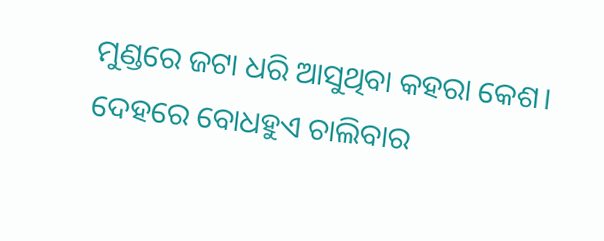ମୁଣ୍ଡରେ ଜଟା ଧରି ଆସୁଥିବା କହରା କେଶ। ଦେହରେ ବୋଧହୁଏ ଚାଲିବାର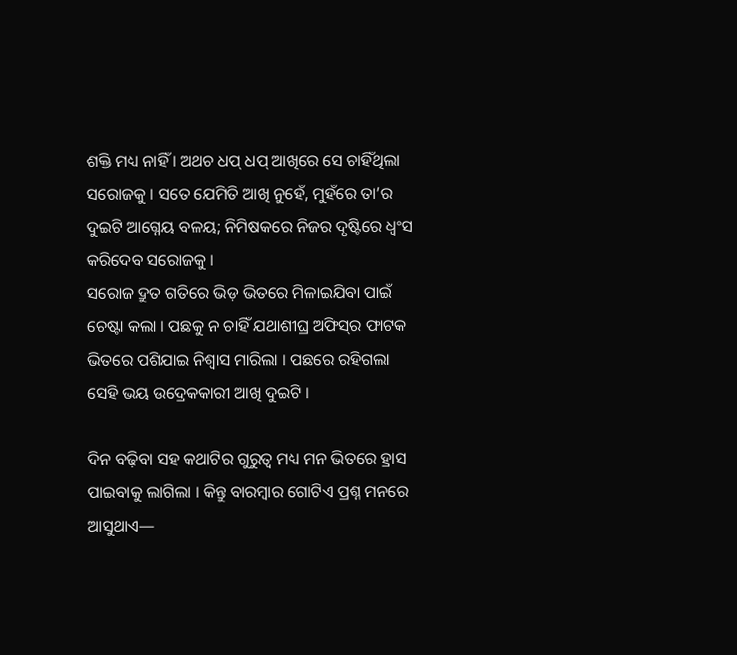ଶକ୍ତି ମଧ୍ୟ ନାହିଁ । ଅଥଚ ଧପ୍ ଧପ୍ ଆଖିରେ ସେ ଚାହିଁଥିଲା ସରୋଜକୁ । ସତେ ଯେମିତି ଆଖି ନୁହେଁ, ମୁହଁରେ ତା’ର ଦୁଇଟି ଆଗ୍ନେୟ ବଳୟ; ନିମିଷକରେ ନିଜର ଦୃଷ୍ଟିରେ ଧ୍ୱଂସ କରିଦେବ ସରୋଜକୁ ।
ସରୋଜ ଦ୍ରୁତ ଗତିରେ ଭିଡ଼ ଭିତରେ ମିଳାଇଯିବା ପାଇଁ ଚେଷ୍ଟା କଲା । ପଛକୁ ନ ଚାହିଁ ଯଥାଶୀଘ୍ର ଅଫିସ୍‌ର ଫାଟକ ଭିତରେ ପଶିଯାଇ ନିଶ୍ୱାସ ମାରିଲା । ପଛରେ ରହିଗଲା ସେହି ଭୟ ଉଦ୍ରେକକାରୀ ଆଖି ଦୁଇଟି ।

ଦିନ ବଢ଼ିବା ସହ କଥାଟିର ଗୁରୁତ୍ୱ ମଧ୍ୟ ମନ ଭିତରେ ହ୍ରାସ ପାଇବାକୁ ଲାଗିଲା । କିନ୍ତୁ ବାରମ୍ବାର ଗୋଟିଏ ପ୍ରଶ୍ନ ମନରେ ଆସୁଥାଏ—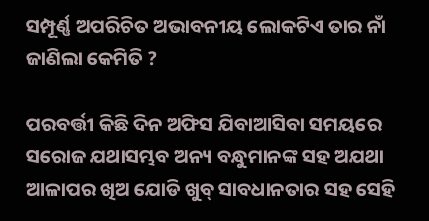ସମ୍ପୂର୍ଣ୍ଣ ଅପରିଚିତ ଅଭାବନୀୟ ଲୋକଟିଏ ତାର ନାଁ ଜାଣିଲା କେମିତି ?

ପରବର୍ତ୍ତୀ କିଛି ଦିନ ଅଫିସ ଯିବାଆସିବା ସମୟରେ ସରୋଜ ଯଥାସମ୍ଭବ ଅନ୍ୟ ବନ୍ଧୁମାନଙ୍କ ସହ ଅଯଥା ଆଳାପର ଖିଅ ଯୋଡି ଖୁବ୍ ସାବଧାନତାର ସହ ସେହି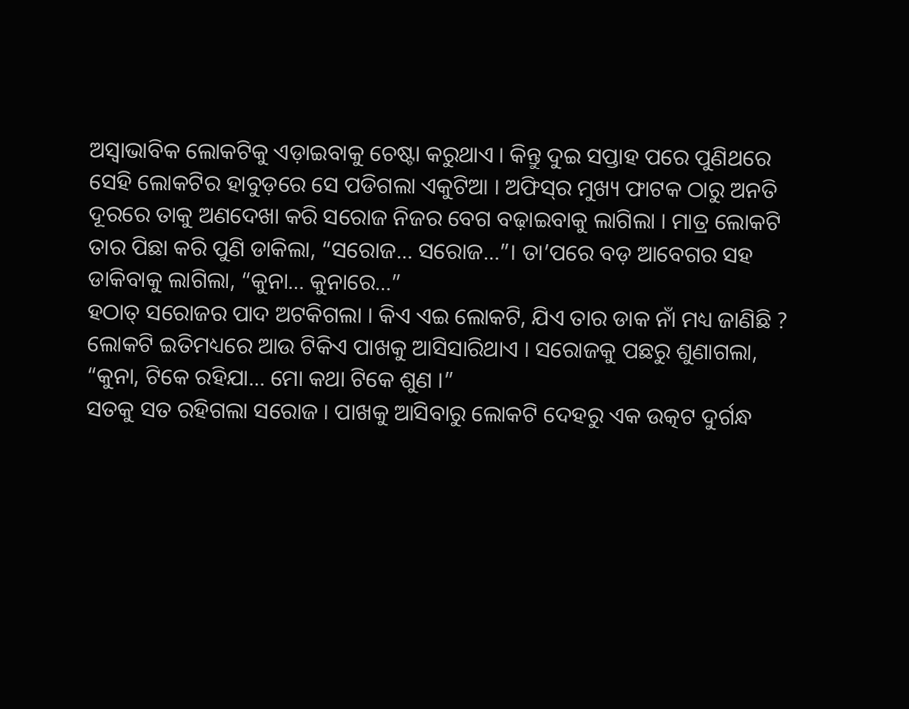ଅସ୍ୱାଭାବିକ ଲୋକଟିକୁ ଏଡ଼ାଇବାକୁ ଚେଷ୍ଟା କରୁଥାଏ । କିନ୍ତୁ ଦୁଇ ସପ୍ତାହ ପରେ ପୁଣିଥରେ ସେହି ଲୋକଟିର ହାବୁଡ଼ରେ ସେ ପଡିଗଲା ଏକୁଟିଆ । ଅଫିସ୍‌ର ମୁଖ୍ୟ ଫାଟକ ଠାରୁ ଅନତି ଦୂରରେ ତାକୁ ଅଣଦେଖା କରି ସରୋଜ ନିଜର ବେଗ ବଢ଼ାଇବାକୁ ଲାଗିଲା । ମାତ୍ର ଲୋକଟି ତାର ପିଛା କରି ପୁଣି ଡାକିଲା, “ସରୋଜ… ସରୋଜ…”। ତା’ପରେ ବଡ଼ ଆବେଗର ସହ ଡାକିବାକୁ ଲାଗିଲା, “କୁନା… କୁନାରେ…”
ହଠାତ୍ ସରୋଜର ପାଦ ଅଟକିଗଲା । କିଏ ଏଇ ଲୋକଟି, ଯିଏ ତାର ଡାକ ନାଁ ମଧ୍ୟ ଜାଣିଛି ?
ଲୋକଟି ଇତିମଧ୍ୟରେ ଆଉ ଟିକିଏ ପାଖକୁ ଆସିସାରିଥାଏ । ସରୋଜକୁ ପଛରୁ ଶୁଣାଗଲା, “କୁନା, ଟିକେ ରହିଯା… ମୋ କଥା ଟିକେ ଶୁଣ ।”
ସତକୁ ସତ ରହିଗଲା ସରୋଜ । ପାଖକୁ ଆସିବାରୁ ଲୋକଟି ଦେହରୁ ଏକ ଉତ୍କଟ ଦୁର୍ଗନ୍ଧ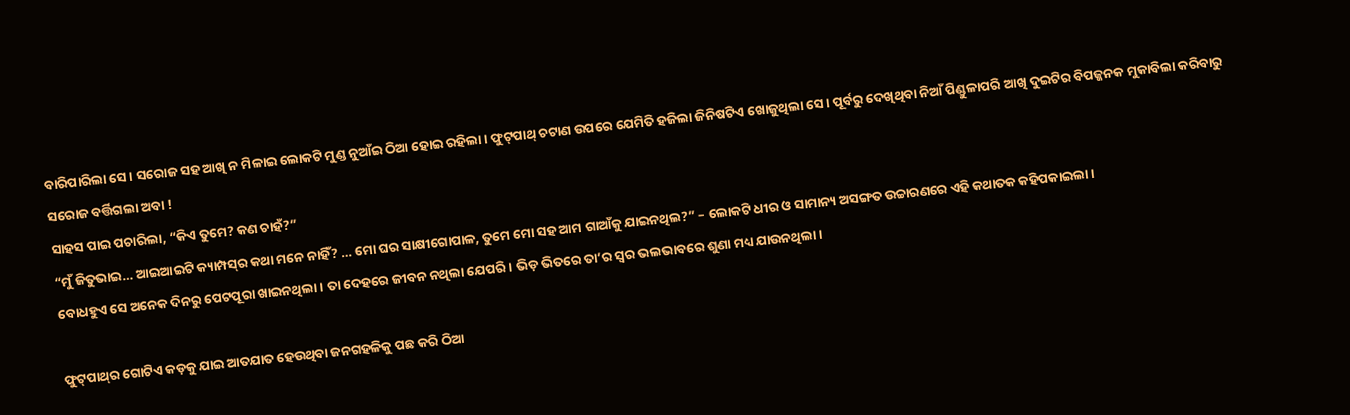ବାରିପାରିଲା ସେ । ସରୋଜ ସହ ଆଖି ନ ମିଳାଇ ଲୋକଟି ମୁଣ୍ଡ ନୁଆଁଇ ଠିଆ ହୋଇ ରହିଲା। ଫୁଟ୍‌ପାଥ୍ ଚଟାଣ ଉପରେ ଯେମିତି ହଜିଲା ଜିନିଷଟିଏ ଖୋଜୁଥିଲା ସେ। ପୂର୍ବରୁ ଦେଖିଥିବା ନିଆଁ ପିଣ୍ଡୁଳାପରି ଆଖି ଦୁଇଟିର ବିପଜ୍ଜନକ ମୁକାବିଲା କରିବାରୁ ସରୋଜ ବର୍ତ୍ତିଗଲା ଅବା !
ସାହସ ପାଇ ପଚାରିଲା, “କିଏ ତୁମେ? କଣ ଚାହଁ?”
“ମୁଁ ଜିତୁଭାଇ… ଆଇଆଇଟି କ୍ୟାମ୍ପସ୍‌ର କଥା ମନେ ନାହିଁ? … ମୋ ଘର ସାକ୍ଷୀଗୋପାଳ, ତୁମେ ମୋ ସହ ଆମ ଗାଆଁକୁ ଯାଇନଥିଲ?” – ଲୋକଟି ଧୀର ଓ ସାମାନ୍ୟ ଅସଙ୍ଗତ ଉଚ୍ଚାରଣରେ ଏହି କଥାତକ କହିପକାଇଲା।
ବୋଧହୁଏ ସେ ଅନେକ ଦିନରୁ ପେଟପୂରା ଖାଇନଥିଲା। ତା ଦେହରେ ଜୀବନ ନଥିଲା ଯେପରି। ଭିଡ଼ ଭିତରେ ତା’ର ସ୍ୱର ଭଲଭାବରେ ଶୁଣା ମଧ୍ୟ ଯାଉନଥିଲା।

ଫୁଟ୍‌ପାଥ୍‌ର ଗୋଟିଏ କଡ଼କୁ ଯାଇ ଆତଯାତ ହେଉଥିବା ଜନଗହଳିକୁ ପଛ କରି ଠିଆ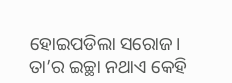ହୋଇପଡିଲା ସରୋଜ। ତା’ର ଇଚ୍ଛା ନଥାଏ କେହି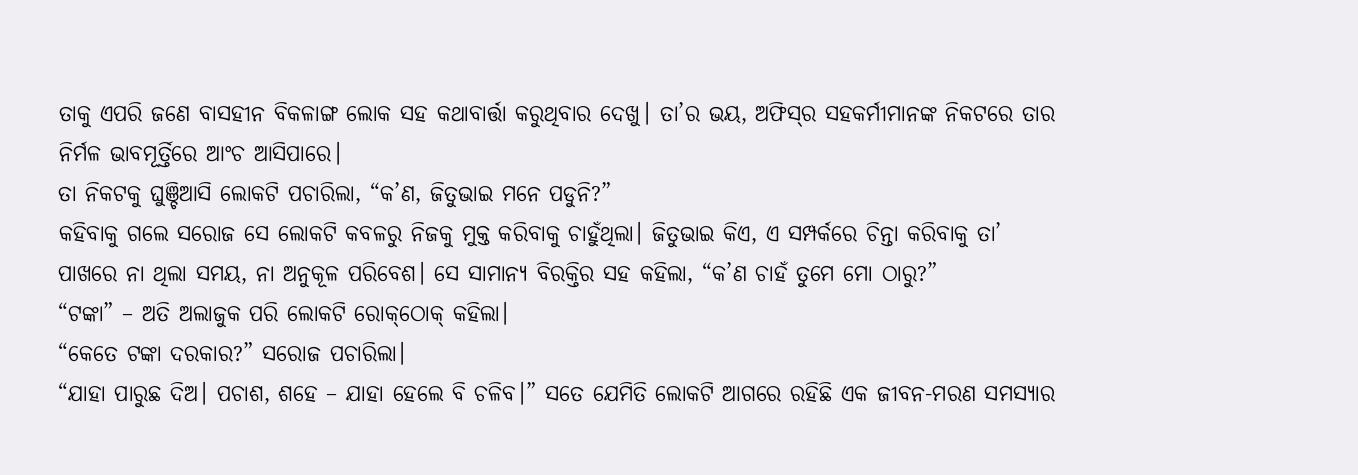ତାକୁ ଏପରି ଜଣେ ବାସହୀନ ବିକଳାଙ୍ଗ ଲୋକ ସହ କଥାବାର୍ତ୍ତା କରୁଥିବାର ଦେଖୁ। ତା’ର ଭୟ, ଅଫିସ୍‌ର ସହକର୍ମୀମାନଙ୍କ ନିକଟରେ ତାର ନିର୍ମଳ ଭାବମୂର୍ତ୍ତିରେ ଆଂଚ ଆସିପାରେ।
ତା ନିକଟକୁ ଘୁଞ୍ଚିଆସି ଲୋକଟି ପଚାରିଲା, “କ’ଣ, ଜିତୁଭାଇ ମନେ ପଡୁନି?”
କହିବାକୁ ଗଲେ ସରୋଜ ସେ ଲୋକଟି କବଳରୁ ନିଜକୁ ମୁକ୍ତ କରିବାକୁ ଚାହୁଁଥିଲା। ଜିତୁଭାଇ କିଏ, ଏ ସମ୍ପର୍କରେ ଚିନ୍ତା କରିବାକୁ ତା’ ପାଖରେ ନା ଥିଲା ସମୟ, ନା ଅନୁକୂଳ ପରିବେଶ। ସେ ସାମାନ୍ୟ ବିରକ୍ତିର ସହ କହିଲା, “କ’ଣ ଚାହଁ ତୁମେ ମୋ ଠାରୁ?”
“ଟଙ୍କା” – ଅତି ଅଲାଜୁକ ପରି ଲୋକଟି ରୋକ୍‌ଠୋକ୍ କହିଲା।
“କେତେ ଟଙ୍କା ଦରକାର?” ସରୋଜ ପଚାରିଲା।
“ଯାହା ପାରୁଛ ଦିଅ। ପଚାଶ, ଶହେ – ଯାହା ହେଲେ ବି ଚଳିବ।” ସତେ ଯେମିତି ଲୋକଟି ଆଗରେ ରହିଛି ଏକ ଜୀବନ-ମରଣ ସମସ୍ୟାର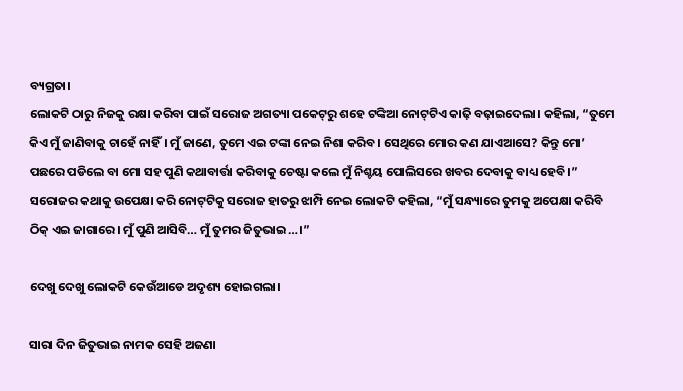ବ୍ୟଗ୍ରତା।
ଲୋକଟି ଠାରୁ ନିଜକୁ ରକ୍ଷା କରିବା ପାଇଁ ସରୋଜ ଅଗତ୍ୟା ପକେଟ୍‌ରୁ ଶହେ ଟଙ୍କିଆ ନୋଟ୍‌ଟିଏ କାଢ଼ି ବଢ଼ାଇଦେଲା। କହିଲା, “ତୁମେ କିଏ ମୁଁ ଜାଣିବାକୁ ଚାହେଁ ନାହିଁ। ମୁଁ ଜାଣେ, ତୁମେ ଏଇ ଟଙ୍କା ନେଇ ନିଶା କରିବ। ସେଥିରେ ମୋର କଣ ଯାଏଆସେ? କିନ୍ତୁ ମୋ’ ପଛରେ ପଡିଲେ ବା ମୋ ସହ ପୁଣି କଥାବାର୍ତ୍ତା କରିବାକୁ ଚେଷ୍ଟା କଲେ ମୁଁ ନିଶ୍ଚୟ ପୋଲିସରେ ଖବର ଦେବାକୁ ବାଧ୍ୟ ହେବି।”
ସରୋଜର କଥାକୁ ଉପେକ୍ଷା କରି ନୋଟ୍‌ଟିକୁ ସରୋଜ ହାତରୁ ଝାମ୍ପି ନେଇ ଲୋକଟି କହିଲା, “ମୁଁ ସନ୍ଧ୍ୟାରେ ତୁମକୁ ଅପେକ୍ଷା କରିବି ଠିକ୍ ଏଇ ଜାଗାରେ। ମୁଁ ପୁଣି ଆସିବି… ମୁଁ ତୁମର ଜିତୁଭାଇ…।”

ଦେଖୁ ଦେଖୁ ଲୋକଟି କେଉଁଆଡେ ଅଦୃଶ୍ୟ ହୋଇଗଲା।

ସାରା ଦିନ ଜିତୁଭାଇ ନାମକ ସେହି ଅଜଣା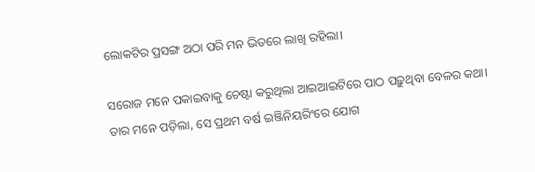ଲୋକଟିର ପ୍ରସଙ୍ଗ ଅଠା ପରି ମନ ଭିତରେ ଲାଖି ରହିଲା।

ସରୋଜ ମନେ ପକାଇବାକୁ ଚେଷ୍ଟା କରୁଥିଲା ଆଇଆଇଟିରେ ପାଠ ପଢ଼ୁଥିବା ବେଳର କଥା। ତାର ମନେ ପଡ଼ିଲା, ସେ ପ୍ରଥମ ବର୍ଷ ଇଞ୍ଜିନିୟରିଂରେ ଯୋଗ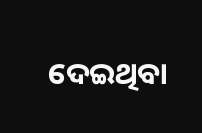ଦେଇଥିବା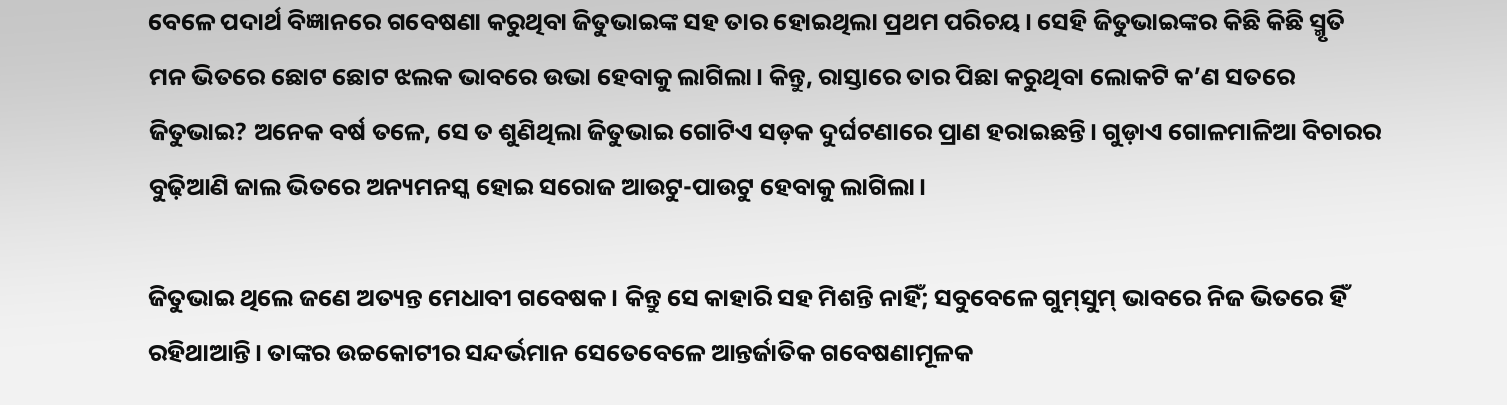ବେଳେ ପଦାର୍ଥ ବିଜ୍ଞାନରେ ଗବେଷଣା କରୁଥିବା ଜିତୁଭାଇଙ୍କ ସହ ତାର ହୋଇଥିଲା ପ୍ରଥମ ପରିଚୟ। ସେହି ଜିତୁଭାଇଙ୍କର କିଛି କିଛି ସ୍ମୃତି ମନ ଭିତରେ ଛୋଟ ଛୋଟ ଝଲକ ଭାବରେ ଉଭା ହେବାକୁ ଲାଗିଲା। କିନ୍ତୁ, ରାସ୍ତାରେ ତାର ପିଛା କରୁଥିବା ଲୋକଟି କ’ଣ ସତରେ ଜିତୁଭାଇ? ଅନେକ ବର୍ଷ ତଳେ, ସେ ତ ଶୁଣିଥିଲା ଜିତୁଭାଇ ଗୋଟିଏ ସଡ଼କ ଦୁର୍ଘଟଣାରେ ପ୍ରାଣ ହରାଇଛନ୍ତି। ଗୁଡ଼ାଏ ଗୋଳମାଳିଆ ବିଚାରର ବୁଢ଼ିଆଣି ଜାଲ ଭିତରେ ଅନ୍ୟମନସ୍କ ହୋଇ ସରୋଜ ଆଉଟୁ-ପାଉଟୁ ହେବାକୁ ଲାଗିଲା।

ଜିତୁଭାଇ ଥିଲେ ଜଣେ ଅତ୍ୟନ୍ତ ମେଧାବୀ ଗବେଷକ। କିନ୍ତୁ ସେ କାହାରି ସହ ମିଶନ୍ତି ନାହିଁ; ସବୁବେଳେ ଗୁମ୍‌ସୁମ୍ ଭାବରେ ନିଜ ଭିତରେ ହିଁ ରହିଥାଆନ୍ତି। ତାଙ୍କର ଉଚ୍ଚକୋଟୀର ସନ୍ଦର୍ଭମାନ ସେତେବେଳେ ଆନ୍ତର୍ଜାତିକ ଗବେଷଣାମୂଳକ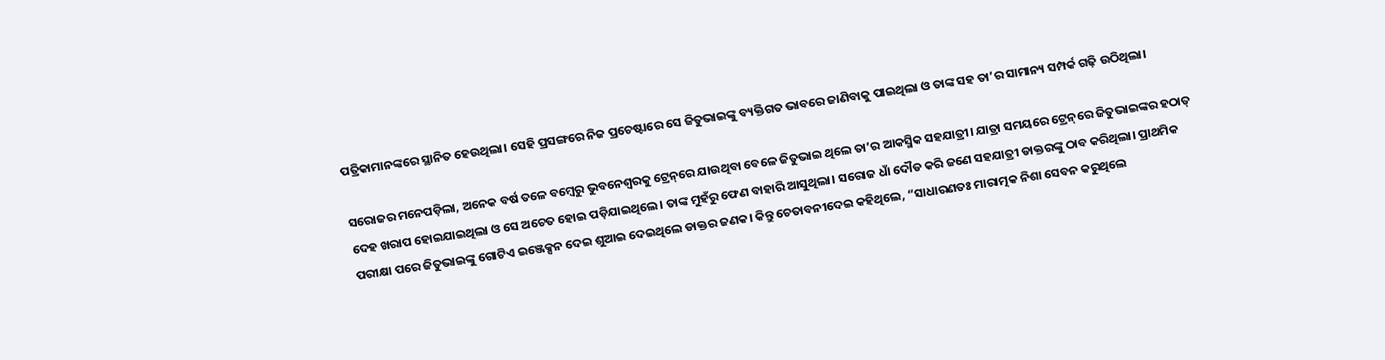ପତ୍ରିକାମାନଙ୍କରେ ସ୍ଥାନିତ ହେଉଥିଲା। ସେହି ପ୍ରସଙ୍ଗରେ ନିଜ ପ୍ରଚେଷ୍ଟାରେ ସେ ଜିତୁଭାଇଙ୍କୁ ବ୍ୟକ୍ତିଗତ ଭାବରେ ଜାଣିବାକୁ ପାଇଥିଲା ଓ ତାଙ୍କ ସହ ତା’ର ସାମାନ୍ୟ ସମ୍ପର୍କ ଗଢ଼ି ଉଠିଥିଲା।

ସରୋଜର ମନେପଡ଼ିଲା, ଅନେକ ବର୍ଷ ତଳେ ବମ୍ବେରୁ ଭୁବନେଶ୍ୱରକୁ ଟ୍ରେନ୍‌ରେ ଯାଉଥିବା ବେଳେ ଜିତୁଭାଇ ଥିଲେ ତା’ର ଆକସ୍ମିକ ସହଯାତ୍ରୀ। ଯାତ୍ରା ସମୟରେ ଟ୍ରେନ୍‌ରେ ଜିତୁଭାଇଙ୍କର ହଠାତ୍ ଦେହ ଖରାପ ହୋଇଯାଇଥିଲା ଓ ସେ ଅଚେତ ହୋଇ ପଡ଼ିଯାଇଥିଲେ। ତାଙ୍କ ମୁହଁରୁ ଫେଣ ବାହାରି ଆସୁଥିଲା। ସରୋଜ ଧାଁ ଦୌଡ କରି ଜଣେ ସହଯାତ୍ରୀ ଡାକ୍ତରଙ୍କୁ ଠାବ କରିଥିଲା। ପ୍ରାଥମିକ ପରୀକ୍ଷା ପରେ ଜିତୁଭାଇଙ୍କୁ ଗୋଟିଏ ଇଞ୍ଜେକ୍ସନ ଦେଇ ଶୁଆଇ ଦେଇଥିଲେ ଡାକ୍ତର ଜଣକ। କିନ୍ତୁ ଚେତାବନୀଦେଇ କହିଥିଲେ, “ସାଧାରଣତଃ ମାରାତ୍ମକ ନିଶା ସେବନ କରୁଥିଲେ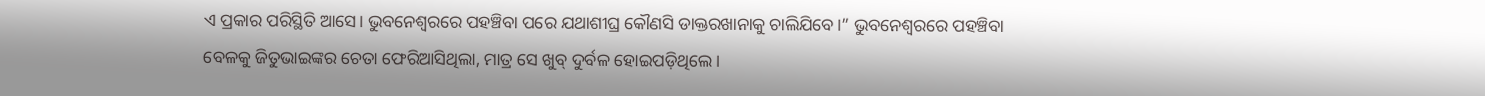ଏ ପ୍ରକାର ପରିସ୍ଥିତି ଆସେ। ଭୁବନେଶ୍ୱରରେ ପହଞ୍ଚିବା ପରେ ଯଥାଶୀଘ୍ର କୌଣସି ଡାକ୍ତରଖାନାକୁ ଚାଲିଯିବେ।” ଭୁବନେଶ୍ୱରରେ ପହଞ୍ଚିବା ବେଳକୁ ଜିତୁଭାଇଙ୍କର ଚେତା ଫେରିଆସିଥିଲା, ମାତ୍ର ସେ ଖୁବ୍ ଦୁର୍ବଳ ହୋଇପଡ଼ିଥିଲେ।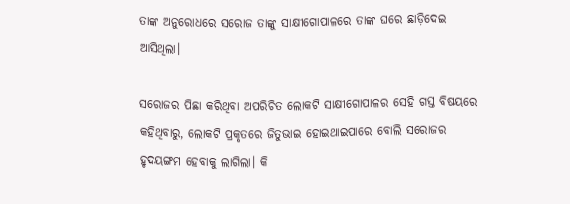ତାଙ୍କ ଅନୁରୋଧରେ ସରୋଜ ତାଙ୍କୁ ସାକ୍ଷୀଗୋପାଳରେ ତାଙ୍କ ଘରେ ଛାଡ଼ିଦେଇ ଆସିଥିଲା।

ସରୋଜର ପିଛା କରିଥିବା ଅପରିଚିତ ଲୋକଟି ସାକ୍ଷୀଗୋପାଳର ସେହି ଗସ୍ତ ବିଷୟରେ କହିଥିବାରୁ, ଲୋକଟି ପ୍ରକୃତରେ ଜିତୁଭାଇ ହୋଇଥାଇପାରେ ବୋଲି ସରୋଜର ହୃଦୟଙ୍ଗମ ହେବାକୁ ଲାଗିଲା। କି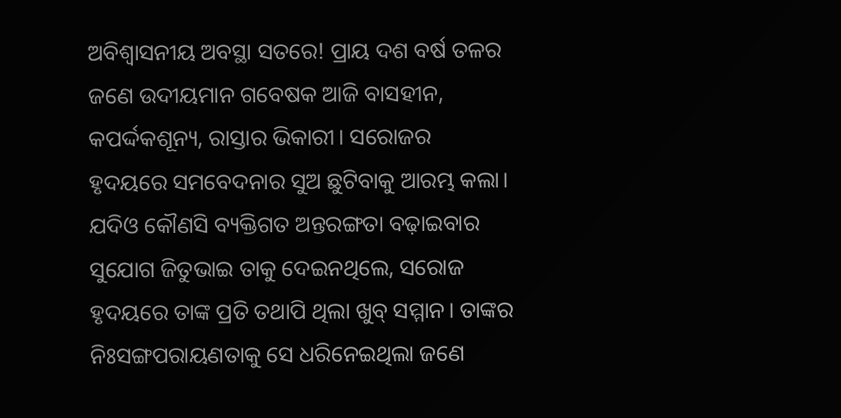ଅବିଶ୍ୱାସନୀୟ ଅବସ୍ଥା ସତରେ! ପ୍ରାୟ ଦଶ ବର୍ଷ ତଳର ଜଣେ ଉଦୀୟମାନ ଗବେଷକ ଆଜି ବାସହୀନ, କପର୍ଦ୍ଦକଶୂନ୍ୟ, ରାସ୍ତାର ଭିକାରୀ। ସରୋଜର ହୃଦୟରେ ସମବେଦନାର ସୁଅ ଛୁଟିବାକୁ ଆରମ୍ଭ କଲା। ଯଦିଓ କୌଣସି ବ୍ୟକ୍ତିଗତ ଅନ୍ତରଙ୍ଗତା ବଢ଼ାଇବାର ସୁଯୋଗ ଜିତୁଭାଇ ତାକୁ ଦେଇନଥିଲେ, ସରୋଜ ହୃଦୟରେ ତାଙ୍କ ପ୍ରତି ତଥାପି ଥିଲା ଖୁବ୍ ସମ୍ମାନ। ତାଙ୍କର ନିଃସଙ୍ଗପରାୟଣତାକୁ ସେ ଧରିନେଇଥିଲା ଜଣେ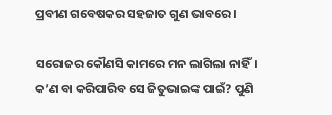ପ୍ରବୀଣ ଗବେଷକର ସହଜାତ ଗୁଣ ଭାବରେ।

ସରୋଜର କୌଣସି କାମରେ ମନ ଲାଗିଲା ନାହିଁ। କ’ଣ ବା କରିପାରିବ ସେ ଜିତୁଭାଇଙ୍କ ପାଇଁ? ପୁଣି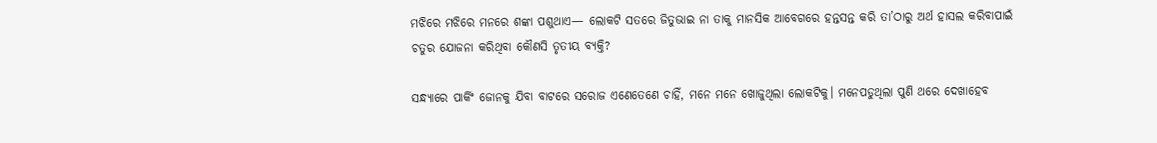ମଝିରେ ମଝିରେ ମନରେ ଶଙ୍କା ପଶୁଥାଏ— ଲୋକଟି ସତରେ ଜିତୁଭାଇ ନା ତାକୁ ମାନସିକ ଆବେଗରେ ହନ୍ତସନ୍ତ କରି ତା’ଠାରୁ ଅର୍ଥ ହାସଲ କରିବାପାଇଁ ଚତୁର ଯୋଜନା କରିଥିବା କୌଣସି ତୃତୀୟ ବ୍ୟକ୍ତି?

ସନ୍ଧ୍ୟାରେ ପାର୍କିଂ ଜୋନକୁ ଯିବା ବାଟରେ ସରୋଜ ଏଣେତେଣେ ଚାହିଁ, ମନେ ମନେ ଖୋଜୁଥିଲା ଲୋକଟିକୁ। ମନେପଡୁଥିଲା ପୁଣି ଥରେ ଦେଖାହେବ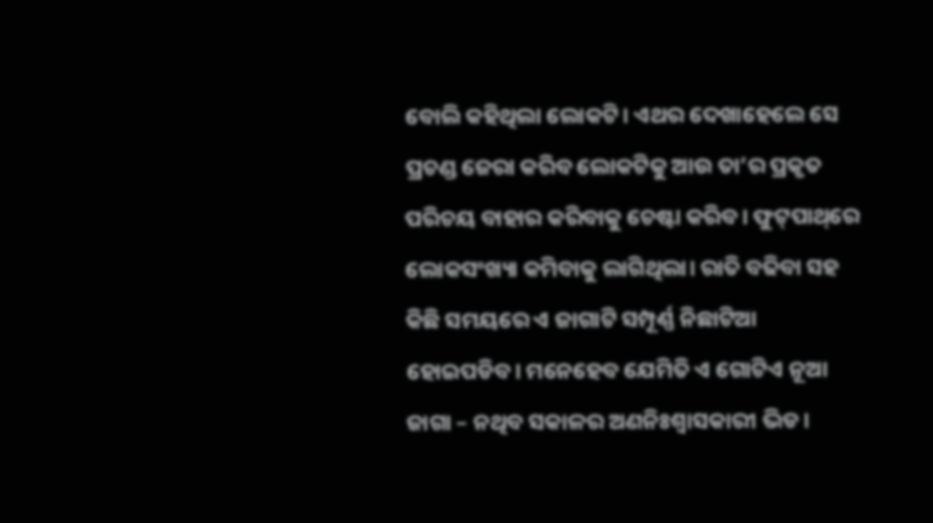ବୋଲି କହିଥିଲା ଲୋକଟି। ଏଥର ଦେଖାହେଲେ ସେ ପ୍ରଚଣ୍ଡ ଜେରା କରିବ ଲୋକଟିକୁ ଆଉ ତା’ର ପ୍ରକୃତ ପରିଚୟ ବାହାର କରିବାକୁ ଚେଷ୍ଟା କରିବ। ଫୁଟ୍‌ପାଥ୍‌ରେ ଲୋକସଂଖ୍ୟା କମିବାକୁ ଲାଗିଥିଲା। ରାତି ବଢିବା ସହ କିଛି ସମୟରେ ଏ ଜାଗାଟି ସମ୍ପୂର୍ଣ୍ଣ ନିଛାଟିଆ ହୋଇପଡିବ। ମନେହେବ ଯେମିତି ଏ ଗୋଟିଏ ନୂଆ ଜାଗା – ନଥିବ ସକାଳର ଅଣନିଃଶ୍ୱାସକାରୀ ଭିଡ।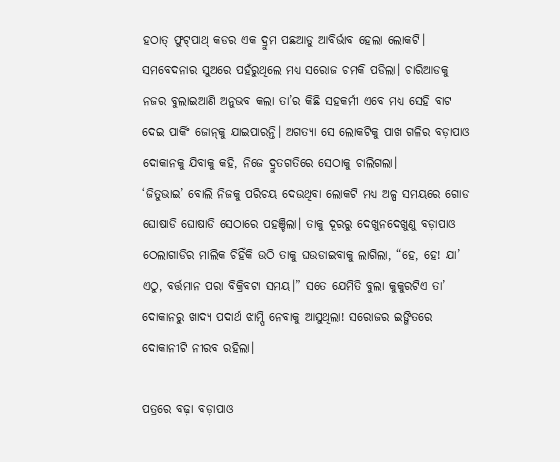ହଠାତ୍ ଫୁଟ୍‌ପାଥ୍‌ କଡର ଏକ ଦ୍ରୁମ ପଛଆଡୁ ଆବିର୍ଭାବ ହେଲା ଲୋକଟି। ସମବେଦନାର ସୁଅରେ ପହଁରୁଥିଲେ ମଧ୍ୟ ସରୋଜ ଚମକି ପଡିଲା। ଚାରିଆଡକୁ ନଜର ବୁଲାଇଆଣି ଅନୁଭବ କଲା ତା’ର କିଛି ସହକର୍ମୀ ଏବେ ମଧ୍ୟ ସେହି ବାଟ ଦେଇ ପାର୍କିଂ ଜୋନ୍‌କୁ ଯାଇପାରନ୍ତି। ଅଗତ୍ୟା ସେ ଲୋକଟିକୁ ପାଖ ଗଳିର ବଡ଼ାପାଓ ଦୋକାନକୁ ଯିବାକୁ କହି, ନିଜେ ଦ୍ରୁତଗତିରେ ସେଠାକୁ ଚାଲିଗଲା।
‘ଜିତୁଭାଇ’ ବୋଲି ନିଜକୁ ପରିଚୟ ଦେଉଥିବା ଲୋକଟି ମଧ୍ୟ ଅଳ୍ପ ସମୟରେ ଗୋଡ ଘୋଷାଡି ଘୋଷାଡି ସେଠାରେ ପହଞ୍ଚିଲା। ତାକୁ ଦୂରରୁ ଦେଖୁନଦେଖୁଣୁ ବଡ଼ାପାଓ ଠେଲାଗାଡିର ମାଲିକ ଚିହିଁକି ଉଠି ତାକୁ ଘଉଡାଇବାକୁ ଲାଗିଲା, “ହେ, ହେ! ଯା’ ଏଠୁ, ବର୍ତ୍ତମାନ ପରା ବିକ୍ରିବଟା ସମୟ।” ସତେ ଯେମିତି ବୁଲା କୁକୁରଟିଏ ତା’ ଦୋକାନରୁ ଖାଦ୍ୟ ପଦାର୍ଥ ଝାମ୍ପି ନେବାକୁ ଆସୁଥିଲା! ସରୋଜର ଇଙ୍ଗିତରେ ଦୋକାନୀଟି ନୀରବ ରହିଲା।

ପତ୍ରରେ ବଢ଼ା ବଡ଼ାପାଓ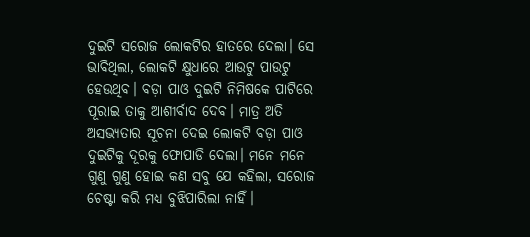ଦୁଇଟି ସରୋଜ ଲୋକଟିର ହାତରେ ଦେଲା। ସେ ଭାବିଥିଲା, ଲୋକଟି କ୍ଷୁଧାରେ ଆଉଟୁ ପାଉଟୁ ହେଉଥିବ। ବଡ଼ା ପାଓ ଦୁଇଟି ନିମିଷକେ ପାଟିରେ ପୂରାଇ ତାକୁ ଆଶୀର୍ବାଦ ଦେବ। ମାତ୍ର ଅତି ଅସଭ୍ୟତାର ସୂଚନା ଦେଇ ଲୋକଟି ବଡ଼ା ପାଓ ଦୁଇଟିକୁ ଦୂରକୁ ଫୋପାଡି ଦେଲା। ମନେ ମନେ ଗୁଣୁ ଗୁଣୁ ହୋଇ କଣ ସବୁ ଯେ କହିଲା, ସରୋଜ ଚେଷ୍ଟା କରି ମଧ୍ୟ ବୁଝିପାରିଲା ନାହିଁ।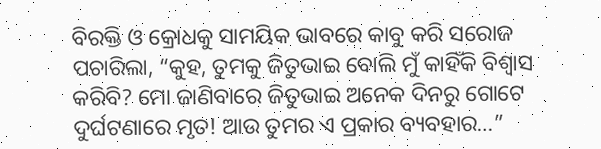ବିରକ୍ତି ଓ କ୍ରୋଧକୁ ସାମୟିକ ଭାବରେ କାବୁ କରି ସରୋଜ ପଚାରିଲା, “କୁହ, ତୁମକୁ ଜିତୁଭାଇ ବୋଲି ମୁଁ କାହିଁକି ବିଶ୍ୱାସ କରିବି? ମୋ ଜାଣିବାରେ ଜିତୁଭାଇ ଅନେକ ଦିନରୁ ଗୋଟେ ଦୁର୍ଘଟଣାରେ ମୃତ! ଆଉ ତୁମର ଏ ପ୍ରକାର ବ୍ୟବହାର…”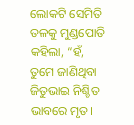ଲୋକଟି ସେମିତି ତଳକୁ ମୁଣ୍ଡପୋତି କହିଲା, “ହଁ, ତୁମେ ଜାଣିଥିବା ଜିତୁଭାଇ ନିଶ୍ଚିତ ଭାବରେ ମୃତ।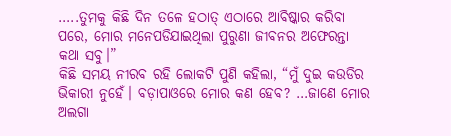…..ତୁମକୁ କିଛି ଦିନ ତଳେ ହଠାତ୍ ଏଠାରେ ଆବିଷ୍କାର କରିବା ପରେ, ମୋର ମନେପଡିଯାଇଥିଲା ପୁରୁଣା ଜୀବନର ଅଫେରନ୍ତା କଥା ସବୁ।”
କିଛି ସମୟ ନୀରବ ରହି ଲୋକଟି ପୁଣି କହିଲା, “ମୁଁ ଦୁଇ କଉଡିର ଭିକାରୀ ନୁହେଁ। ବଡ଼ାପାଓରେ ମୋର କଣ ହେବ? …ଜାଣେ ମୋର ଅଲଗା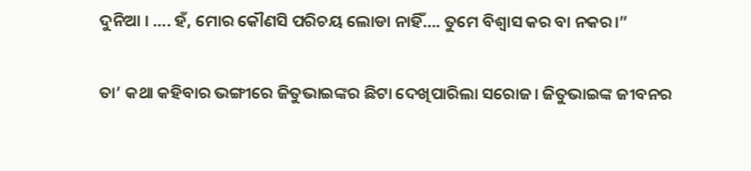ଦୁନିଆ । …. ହଁ, ମୋର କୌଣସି ପରିଚୟ ଲୋଡା ନାହିଁ…. ତୁମେ ବିଶ୍ୱାସ କର ବା ନକର।”

ତା’ କଥା କହିବାର ଭଙ୍ଗୀରେ ଜିତୁଭାଇଙ୍କର ଛିଟା ଦେଖିପାରିଲା ସରୋଜ। ଜିତୁଭାଇଙ୍କ ଜୀବନର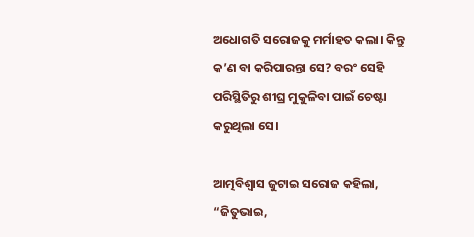ଅଧୋଗତି ସରୋଜକୁ ମର୍ମାହତ କଲା। କିନ୍ତୁ କ’ଣ ବା କରିପାରନ୍ତା ସେ? ବରଂ ସେହି ପରିସ୍ଥିତିରୁ ଶୀଘ୍ର ମୁକୁଳିବା ପାଇଁ ଚେଷ୍ଟା କରୁଥିଲା ସେ।

ଆତ୍ମବିଶ୍ୱାସ ଜୁଟାଇ ସରୋଜ କହିଲା, “ଜିତୁଭାଇ,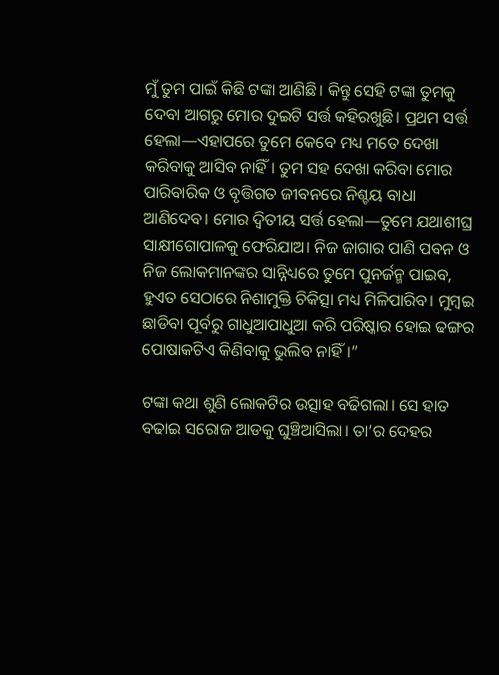ମୁଁ ତୁମ ପାଇଁ କିଛି ଟଙ୍କା ଆଣିଛି। କିନ୍ତୁ ସେହି ଟଙ୍କା ତୁମକୁ ଦେବା ଆଗରୁ ମୋର ଦୁଇଟି ସର୍ତ୍ତ କହିରଖୁଛି। ପ୍ରଥମ ସର୍ତ୍ତ ହେଲା—ଏହାପରେ ତୁମେ କେବେ ମଧ୍ୟ ମତେ ଦେଖା କରିବାକୁ ଆସିବ ନାହିଁ। ତୁମ ସହ ଦେଖା କରିବା ମୋର ପାରିବାରିକ ଓ ବୃତ୍ତିଗତ ଜୀବନରେ ନିଶ୍ଚୟ ବାଧା ଆଣିଦେବ। ମୋର ଦ୍ୱିତୀୟ ସର୍ତ୍ତ ହେଲା—ତୁମେ ଯଥାଶୀଘ୍ର ସାକ୍ଷୀଗୋପାଳକୁ ଫେରିଯାଅ। ନିଜ ଜାଗାର ପାଣି ପବନ ଓ ନିଜ ଲୋକମାନଙ୍କର ସାନ୍ନିଧ୍ୟରେ ତୁମେ ପୁନର୍ଜନ୍ମ ପାଇବ, ହୁଏତ ସେଠାରେ ନିଶାମୁକ୍ତି ଚିକିତ୍ସା ମଧ୍ୟ ମିଳିପାରିବ। ମୁମ୍ବଇ ଛାଡିବା ପୂର୍ବରୁ ଗାଧୁଆପାଧୁଆ କରି ପରିଷ୍କାର ହୋଇ ଢଙ୍ଗର ପୋଷାକଟିଏ କିଣିବାକୁ ଭୁଲିବ ନାହିଁ।”

ଟଙ୍କା କଥା ଶୁଣି ଲୋକଟିର ଉତ୍ସାହ ବଢିଗଲା। ସେ ହାତ ବଢାଇ ସରୋଜ ଆଡକୁ ଘୁଞ୍ଚିଆସିଲା। ତା’ର ଦେହର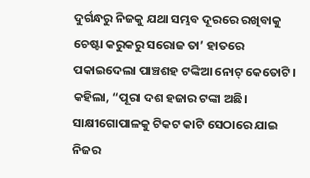ଦୁର୍ଗନ୍ଧରୁ ନିଜକୁ ଯଥା ସମ୍ଭବ ଦୂରରେ ରଖିବାକୁ ଚେଷ୍ଟା କରୁକରୁ ସରୋଜ ତା’ ହାତରେ ପକାଇଦେଲା ପାଞ୍ଚଶହ ଟଙ୍କିଆ ନୋଟ୍ କେତୋଟି। କହିଲା, “ପୂରା ଦଶ ହଜାର ଟଙ୍କା ଅଛି। ସାକ୍ଷୀଗୋପାଳକୁ ଟିକଟ କାଟି ସେଠାରେ ଯାଇ ନିଜର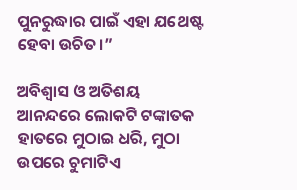ପୁନରୁଦ୍ଧାର ପାଇଁ ଏହା ଯଥେଷ୍ଟ ହେବା ଉଚିତ।”

ଅବିଶ୍ୱାସ ଓ ଅତିଶୟ ଆନନ୍ଦରେ ଲୋକଟି ଟଙ୍କାତକ ହାତରେ ମୁଠାଇ ଧରି, ମୁଠା ଉପରେ ଚୁମାଟିଏ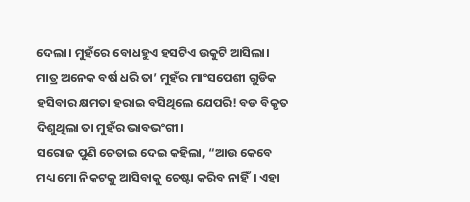ଦେଲା। ମୁହଁରେ ବୋଧହୁଏ ହସଟିଏ ଉକୁଟି ଆସିଲା। ମାତ୍ର ଅନେକ ବର୍ଷ ଧରି ତା’ ମୁହଁର ମାଂସପେଶୀ ଗୁଡିକ ହସିବାର କ୍ଷମତା ହରାଇ ବସିଥିଲେ ଯେପରି! ବଡ ବିକୃତ ଦିଶୁଥିଲା ତା ମୁହଁର ଭାବଭଂଗୀ।
ସରୋଜ ପୁଣି ଚେତାଇ ଦେଇ କହିଲା, “ଆଉ କେବେ ମଧ୍ୟ ମୋ ନିକଟକୁ ଆସିବାକୁ ଚେଷ୍ଟା କରିବ ନାହିଁ। ଏହା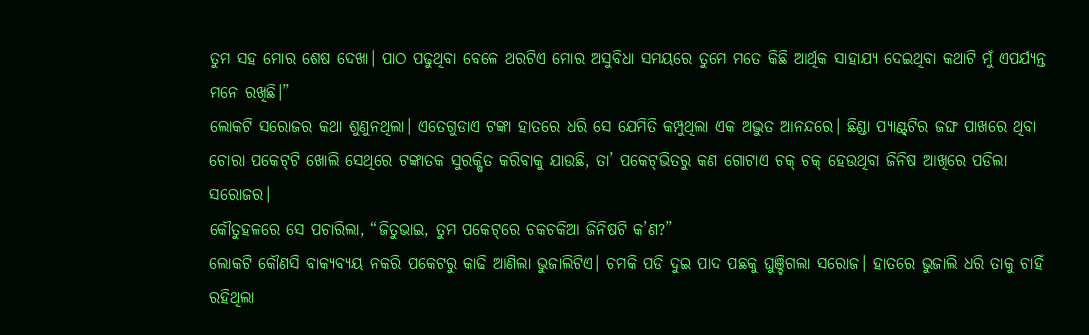ତୁମ ସହ ମୋର ଶେଷ ଦେଖା। ପାଠ ପଢୁଥିବା ବେଳେ ଥରଟିଏ ମୋର ଅସୁବିଧା ସମୟରେ ତୁମେ ମତେ କିଛି ଆର୍ଥିକ ସାହାଯ୍ୟ ଦେଇଥିବା କଥାଟି ମୁଁ ଏପର୍ଯ୍ୟନ୍ତ ମନେ ରଖିଛି।”
ଲୋକଟି ସରୋଜର କଥା ଶୁଣୁନଥିଲା। ଏତେଗୁଡାଏ ଟଙ୍କା ହାତରେ ଧରି ସେ ଯେମିତି କମ୍ପୁଥିଲା ଏକ ଅଦ୍ଭୁତ ଆନନ୍ଦରେ। ଛିଣ୍ଡା ପ୍ୟାଣ୍ଟ୍‌ଟିର ଜଙ୍ଘ ପାଖରେ ଥିବା ଚୋରା ପକେଟ୍‌ଟି ଖୋଲି ସେଥିରେ ଟଙ୍କାତକ ସୁରକ୍ଷିତ କରିବାକୁ ଯାଉଛି, ତା’ ପକେଟ୍‌ଭିତରୁ କଣ ଗୋଟାଏ ଚକ୍ ଚକ୍ ହେଉଥିବା ଜିନିଷ ଆଖିରେ ପଡିଲା ସରୋଜର।
କୌତୁହଳରେ ସେ ପଚାରିଲା, “ଜିତୁଭାଇ, ତୁମ ପକେଟ୍‌ରେ ଚକଚକିଆ ଜିନିଷଟି କ’ଣ?”
ଲୋକଟି କୌଣସି ବାକ୍ୟବ୍ୟୟ ନକରି ପକେଟରୁ କାଢି ଆଣିଲା ଭୁଜାଲିଟିଏ। ଚମକି ପଡି ଦୁଇ ପାଦ ପଛକୁ ଘୁଞ୍ଚିଗଲା ସରୋଜ। ହାତରେ ଭୁଜାଲି ଧରି ତାକୁ ଚାହିଁ ରହିଥିଲା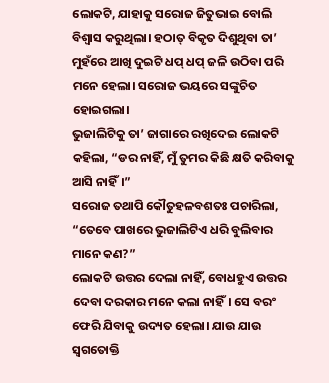ଲୋକଟି, ଯାହାକୁ ସରୋଜ ଜିତୁଭାଇ ବୋଲି ବିଶ୍ୱାସ କରୁଥିଲା। ହଠାତ୍ ବିକୃତ ଦିଶୁଥିବା ତା’ ମୁହଁରେ ଆଖି ଦୁଇଟି ଧପ୍ ଧପ୍ ଜଳି ଉଠିବା ପରି ମନେ ହେଲା। ସରୋଜ ଭୟରେ ସଙ୍କୁଚିତ ହୋଇଗଲା।
ଭୁଜାଲିଟିକୁ ତା’ ଜାଗାରେ ରଖିଦେଇ ଲୋକଟି କହିଲା, “ଡର ନାହିଁ, ମୁଁ ତୁମର କିଛି କ୍ଷତି କରିବାକୁ ଆସି ନାହିଁ।”
ସରୋଜ ତଥାପି କୌତୁହଳବଶତଃ ପଚାରିଲା, “ତେବେ ପାଖରେ ଭୁଜାଲିଟିଏ ଧରି ବୁଲିବାର ମାନେ କଣ?”
ଲୋକଟି ଉତ୍ତର ଦେଲା ନାହିଁ, ବୋଧହୁଏ ଉତ୍ତର ଦେବା ଦରକାର ମନେ କଲା ନାହିଁ। ସେ ବରଂ ଫେରି ଯିବାକୁ ଉଦ୍ୟତ ହେଲା। ଯାଉ ଯାଉ ସ୍ୱଗତୋକ୍ତି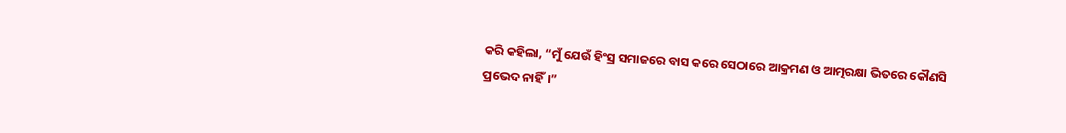କରି କହିଲା, “ମୁଁ ଯେଉଁ ହିଂସ୍ର ସମାଜରେ ବାସ କରେ ସେଠାରେ ଆକ୍ରମଣ ଓ ଆତ୍ମରକ୍ଷା ଭିତରେ କୌଣସି ପ୍ରଭେଦ ନାହିଁ।”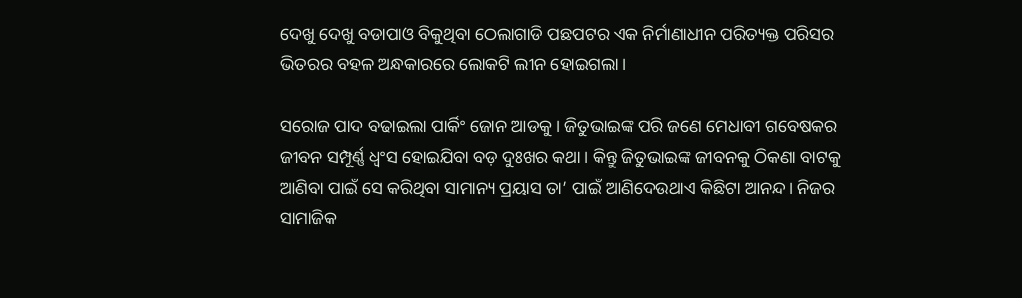ଦେଖୁ ଦେଖୁ ବଡାପାଓ ବିକୁଥିବା ଠେଲାଗାଡି ପଛପଟର ଏକ ନିର୍ମାଣାଧୀନ ପରିତ୍ୟକ୍ତ ପରିସର ଭିତରର ବହଳ ଅନ୍ଧକାରରେ ଲୋକଟି ଲୀନ ହୋଇଗଲା।

ସରୋଜ ପାଦ ବଢାଇଲା ପାର୍କିଂ ଜୋନ ଆଡକୁ। ଜିତୁଭାଇଙ୍କ ପରି ଜଣେ ମେଧାବୀ ଗବେଷକର ଜୀବନ ସମ୍ପୂର୍ଣ୍ଣ ଧ୍ୱଂସ ହୋଇଯିବା ବଡ଼ ଦୁଃଖର କଥା। କିନ୍ତୁ ଜିତୁଭାଇଙ୍କ ଜୀବନକୁ ଠିକଣା ବାଟକୁ ଆଣିବା ପାଇଁ ସେ କରିଥିବା ସାମାନ୍ୟ ପ୍ରୟାସ ତା’ ପାଇଁ ଆଣିଦେଉଥାଏ କିଛିଟା ଆନନ୍ଦ। ନିଜର ସାମାଜିକ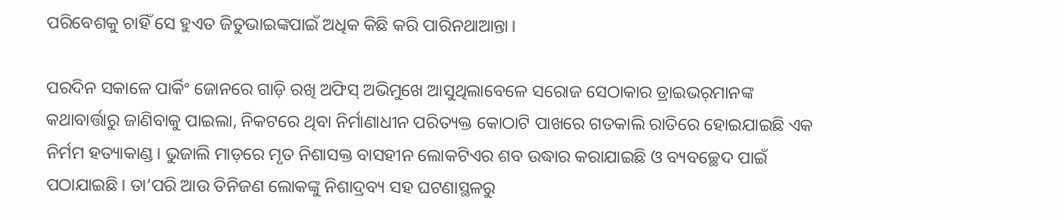ପରିବେଶକୁ ଚାହିଁ ସେ ହୁଏତ ଜିତୁଭାଇଙ୍କପାଇଁ ଅଧିକ କିଛି କରି ପାରିନଥାଆନ୍ତା।

ପରଦିନ ସକାଳେ ପାର୍କିଂ ଜୋନରେ ଗାଡ଼ି ରଖି ଅଫିସ୍ ଅଭିମୁଖେ ଆସୁଥିଲାବେଳେ ସରୋଜ ସେଠାକାର ଡ୍ରାଇଭର୍‌ମାନଙ୍କ କଥାବାର୍ତ୍ତାରୁ ଜାଣିବାକୁ ପାଇଲା, ନିକଟରେ ଥିବା ନିର୍ମାଣାଧୀନ ପରିତ୍ୟକ୍ତ କୋଠାଟି ପାଖରେ ଗତକାଲି ରାତିରେ ହୋଇଯାଇଛି ଏକ ନିର୍ମମ ହତ୍ୟାକାଣ୍ଡ। ଭୁଜାଲି ମାଡ଼ରେ ମୃତ ନିଶାସକ୍ତ ବାସହୀନ ଲୋକଟିଏର ଶବ ଉଦ୍ଧାର କରାଯାଇଛି ଓ ବ୍ୟବଚ୍ଛେଦ ପାଇଁ ପଠାଯାଇଛି। ତା’ପରି ଆଉ ତିନିଜଣ ଲୋକଙ୍କୁ ନିଶାଦ୍ରବ୍ୟ ସହ ଘଟଣାସ୍ଥଳରୁ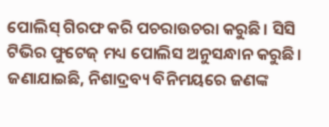ପୋଲିସ୍ ଗିରଫ କରି ପଚରାଉଚରା କରୁଛି। ସିସି ଟିଭିର ଫୁଟେଜ୍ ମଧ୍ୟ ପୋଲିସ ଅନୁସନ୍ଧାନ କରୁଛି। ଜଣାଯାଇଛି, ନିଶାଦ୍ରବ୍ୟ ବିନିମୟରେ ଜଣଙ୍କ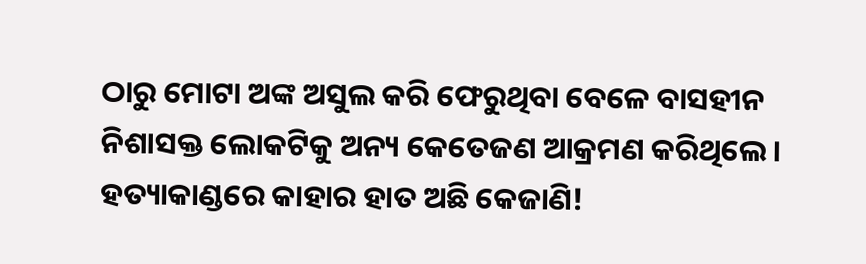ଠାରୁ ମୋଟା ଅଙ୍କ ଅସୁଲ କରି ଫେରୁଥିବା ବେଳେ ବାସହୀନ ନିଶାସକ୍ତ ଲୋକଟିକୁ ଅନ୍ୟ କେତେଜଣ ଆକ୍ରମଣ କରିଥିଲେ। ହତ୍ୟାକାଣ୍ଡରେ କାହାର ହାତ ଅଛି କେଜାଣି!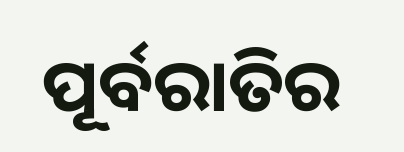ପୂର୍ବରାତିର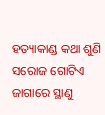ହତ୍ୟାକାଣ୍ଡ କଥା ଶୁଣି ସରୋଜ ଗୋଟିଏ ଜାଗାରେ ସ୍ଥାଣୁ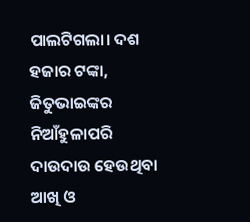ପାଲଟିଗଲା। ଦଶ ହଜାର ଟଙ୍କା, ଜିତୁଭାଇଙ୍କର ନିଆଁହୁଳାପରି ଦାଉଦାଉ ହେଉଥିବା ଆଖି ଓ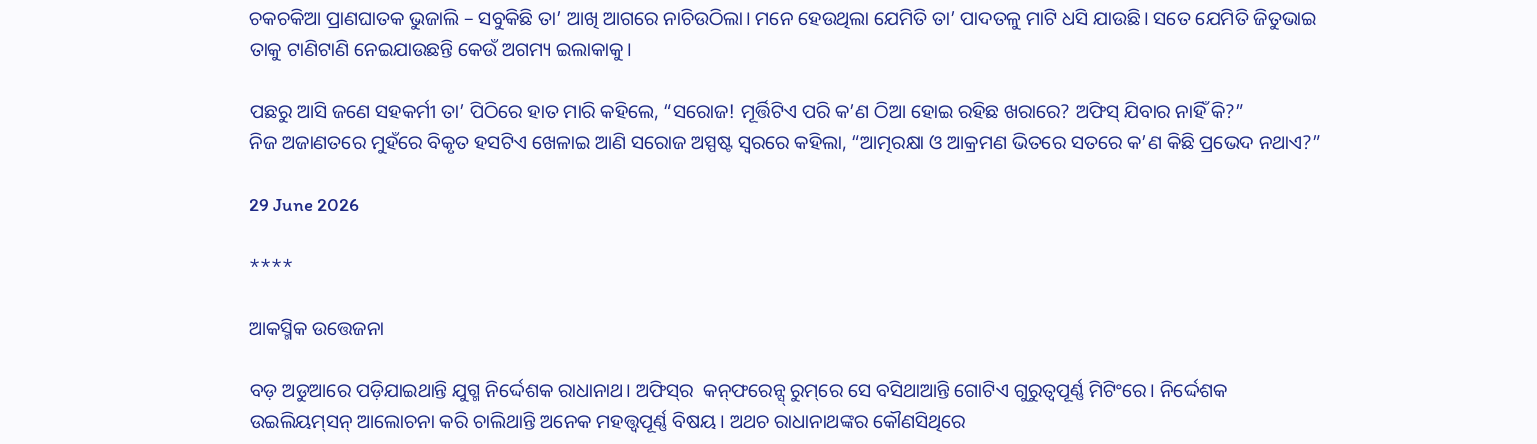ଚକଚକିଆ ପ୍ରାଣଘାତକ ଭୁଜାଲି – ସବୁକିଛି ତା’ ଆଖି ଆଗରେ ନାଚିଉଠିଲା। ମନେ ହେଉଥିଲା ଯେମିତି ତା’ ପାଦତଳୁ ମାଟି ଧସି ଯାଉଛି। ସତେ ଯେମିତି ଜିତୁଭାଇ ତାକୁ ଟାଣିଟାଣି ନେଇଯାଉଛନ୍ତି କେଉଁ ଅଗମ୍ୟ ଇଲାକାକୁ।

ପଛରୁ ଆସି ଜଣେ ସହକର୍ମୀ ତା’ ପିଠିରେ ହାତ ମାରି କହିଲେ, “ସରୋଜ! ମୂର୍ତ୍ତିଟିଏ ପରି କ’ଣ ଠିଆ ହୋଇ ରହିଛ ଖରାରେ? ଅଫିସ୍ ଯିବାର ନାହିଁ କି?”
ନିଜ ଅଜାଣତରେ ମୁହଁରେ ବିକୃତ ହସଟିଏ ଖେଳାଇ ଆଣି ସରୋଜ ଅସ୍ପଷ୍ଟ ସ୍ୱରରେ କହିଲା, “ଆତ୍ମରକ୍ଷା ଓ ଆକ୍ରମଣ ଭିତରେ ସତରେ କ’ଣ କିଛି ପ୍ରଭେଦ ନଥାଏ?”

29 June 2026

****

ଆକସ୍ମିକ ଉତ୍ତେଜନା

ବଡ଼ ଅଡୁଆରେ ପଡ଼ିଯାଇଥାନ୍ତି ଯୁଗ୍ମ ନିର୍ଦ୍ଦେଶକ ରାଧାନାଥ। ଅଫିସ୍‍ର  କନ‌୍‌ଫରେନ୍ସ୍ ରୁମ୍‌ରେ ସେ ବସିଥାଆନ୍ତି ଗୋଟିଏ ଗୁରୁତ୍ଵପୂର୍ଣ୍ଣ ମିଟିଂରେ। ନିର୍ଦ୍ଦେଶକ ଉଇଲିୟମ‌୍‌ସନ୍ ଆଲୋଚନା କରି ଚାଲିଥାନ୍ତି ଅନେକ ମହତ୍ତ୍ଵପୂର୍ଣ୍ଣ ବିଷୟ। ଅଥଚ ରାଧାନାଥଙ୍କର କୌଣସିଥିରେ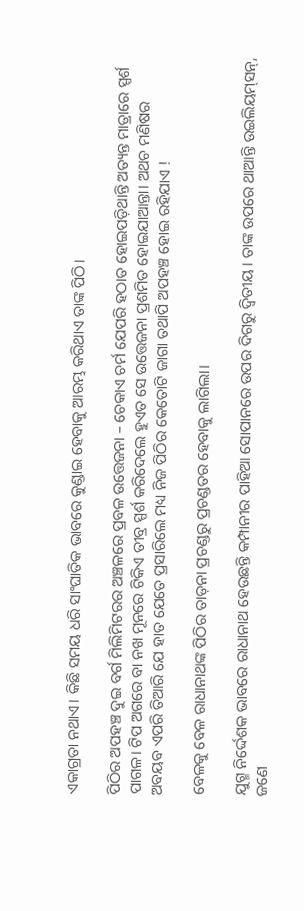ଏକାଗ୍ରତା ନଥାଏ। କିଛି ସମୟ ଧରି ସାଂଘାତିକ ଭାବରେ କୁଣ୍ଡାଇ ହେବାକୁ ଆରମ୍ଭ କରିଥାଏ ତାଙ୍କ ପିଠି।

ପିଠିର ଅପହଞ୍ଚ ଦୁଇ ବର୍ଗ ମିଲିମିଟରର ଅଞ୍ଚଳରେ ପ୍ରବଳ ଉତ୍ତେଜନା – ଚେକାଏ ଚର୍ମ ଯେପରି ହଠାତ ହୋଇପଡ଼ିଥାନ୍ତି ଅତ୍ୟନ୍ତ ମାତ୍ରାରେ ସ୍ପର୍ଶ ପାଗଳ। ଟିପ ଅଗରେ ବା ନଖ ମୂନରେ ଟିକିଏ ତୀବ୍ର ସ୍ପର୍ଶ କରିଦେଲେ ହୁଏତ ସେ ଉତ୍ତେଜନା ପ୍ରଶମିତ ହୋଇଯାଆନ୍ତା। ଅଥଚ ମଣିଷର ଅବୟବ ଏପରି ତିଆରି ଯେ ହାତ ଯେତେ ପ୍ରସାରିଲେ ମଧ୍ୟ ନିଜ ପିଠିର କେତୋଟି ଜାଗା ତଥାପି ଅପହଞ୍ଚ ହୋଇ ରହିଯାଏ !

ବେଳକୁ ବେଳ ରାଧାନାଥଙ୍କ ପିଠିର ତାଡ଼ନା ପ୍ରଚଣ୍ଡରୁ ପ୍ରଚଣ୍ଡତର ହେବାକୁ ଲାଗିଲା।

ଯୁଗ୍ମ ନିର୍ଦ୍ଦେଶକ ଭାବରେ ରାଧାନାଥ ହେଉଛନ୍ତି କମ୍ପାନୀର ପାହିଆ ସୋପାନରେ ଉପର ଦିଗରୁ ଦ୍ଵିତୀୟ। ତାଙ୍କ ଉପରେ ଥାଆନ୍ତି ଉଇଲିୟମ୍‌ସନ୍, ଜଣେ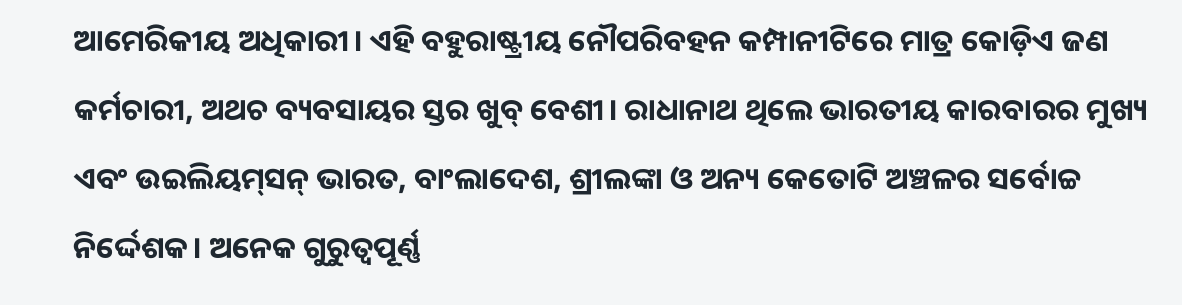ଆମେରିକୀୟ ଅଧିକାରୀ। ଏହି ବହୁରାଷ୍ଟ୍ରୀୟ ନୌପରିବହନ କମ୍ପାନୀଟିରେ ମାତ୍ର କୋଡ଼ିଏ ଜଣ କର୍ମଚାରୀ, ଅଥଚ ବ୍ୟବସାୟର ସ୍ତର ଖୁବ୍ ବେଶୀ। ରାଧାନାଥ ଥିଲେ ଭାରତୀୟ କାରବାରର ମୁଖ୍ୟ ଏବଂ ଉଇଲିୟମ୍‌ସନ୍ ଭାରତ, ବାଂଲାଦେଶ, ଶ୍ରୀଲଙ୍କା ଓ ଅନ୍ୟ କେତୋଟି ଅଞ୍ଚଳର ସର୍ବୋଚ୍ଚ ନିର୍ଦ୍ଦେଶକ। ଅନେକ ଗୁରୁତ୍ଵପୂର୍ଣ୍ଣ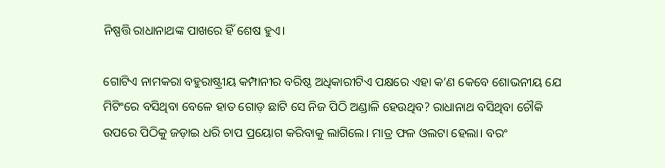ନିଷ୍ପତ୍ତି ରାଧାନାଥଙ୍କ ପାଖରେ ହିଁ ଶେଷ ହୁଏ।

ଗୋଟିଏ ନାମକରା ବହୁରାଷ୍ଟ୍ରୀୟ କମ୍ପାନୀର ବରିଷ୍ଠ ଅଧିକାରୀଟିଏ ପକ୍ଷରେ ଏହା କ’ଣ କେବେ ଶୋଭନୀୟ ଯେ ମିଟିଂରେ ବସିଥିବା ବେଳେ ହାତ ଗୋଡ଼ ଛାଟି ସେ ନିଜ ପିଠି ଅଣ୍ଡାଳି ହେଉଥିବ? ରାଧାନାଥ ବସିଥିବା ଚୌକି ଉପରେ ପିଠିକୁ ଜଡ଼ାଇ ଧରି ଚାପ ପ୍ରୟୋଗ କରିବାକୁ ଲାଗିଲେ। ମାତ୍ର ଫଳ ଓଲଟା ହେଲା। ବରଂ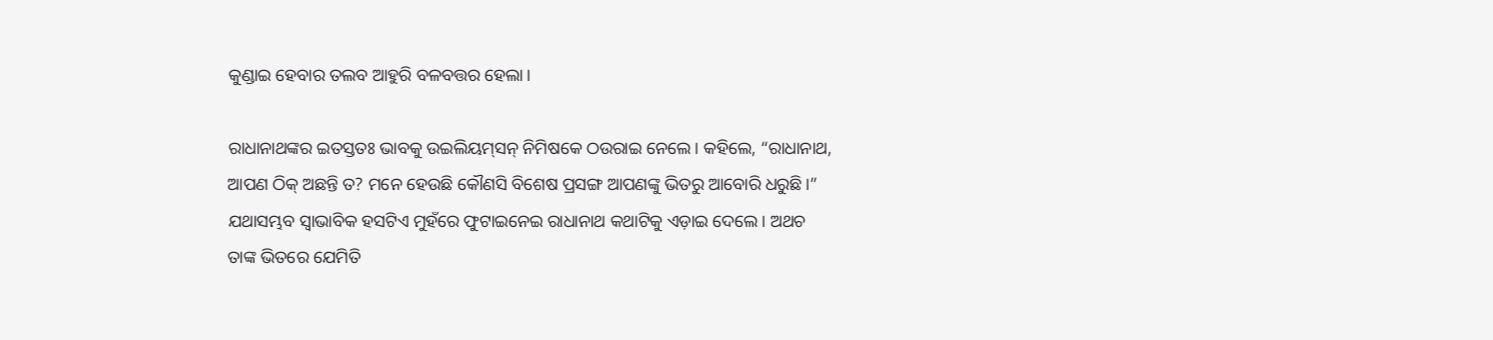କୁଣ୍ଡାଇ ହେବାର ତଲବ ଆହୁରି ବଳବତ୍ତର ହେଲା।

ରାଧାନାଥଙ୍କର ଇତସ୍ତତଃ ଭାବକୁ ଉଇଲିୟମ୍‌ସନ୍ ନିମିଷକେ ଠଉରାଇ ନେଲେ। କହିଲେ, “ରାଧାନାଥ, ଆପଣ ଠିକ୍ ଅଛନ୍ତି ତ? ମନେ ହେଉଛି କୌଣସି ବିଶେଷ ପ୍ରସଙ୍ଗ ଆପଣଙ୍କୁ ଭିତରୁ ଆବୋରି ଧରୁଛି।” ଯଥାସମ୍ଭବ ସ୍ୱାଭାବିକ ହସଟିଏ ମୁହଁରେ ଫୁଟାଇନେଇ ରାଧାନାଥ କଥାଟିକୁ ଏଡ଼ାଇ ଦେଲେ। ଅଥଚ ତାଙ୍କ ଭିତରେ ଯେମିତି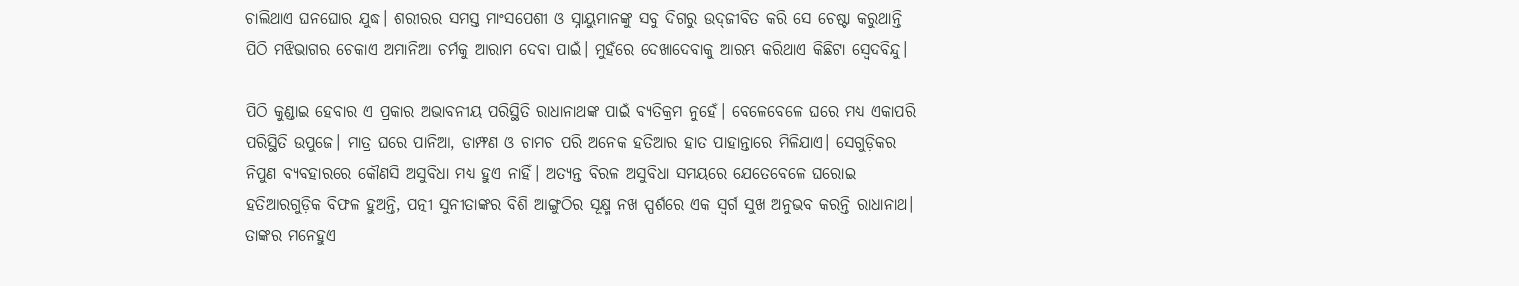ଚାଲିଥାଏ ଘନଘୋର ଯୁଦ୍ଧ। ଶରୀରର ସମସ୍ତ ମାଂସପେଶୀ ଓ ସ୍ନାୟୁମାନଙ୍କୁ ସବୁ ଦିଗରୁ ଉଦ୍‌ଜୀବିତ କରି ସେ ଚେଷ୍ଟା କରୁଥାନ୍ତି ପିଠି ମଝିଭାଗର ଚେକାଏ ଅମାନିଆ ଚର୍ମକୁ ଆରାମ ଦେବା ପାଇଁ। ମୁହଁରେ ଦେଖାଦେବାକୁ ଆରମ୍ଭ କରିଥାଏ କିଛିଟା ସ୍ୱେଦବିନ୍ଦୁ।

ପିଠି କୁଣ୍ଡାଇ ହେବାର ଏ ପ୍ରକାର ଅଭାବନୀୟ ପରିସ୍ଥିତି ରାଧାନାଥଙ୍କ ପାଇଁ ବ୍ୟତିକ୍ରମ ନୁହେଁ। ବେଳେବେଳେ ଘରେ ମଧ୍ୟ ଏକାପରି ପରିସ୍ଥିତି ଉପୁଜେ। ମାତ୍ର ଘରେ ପାନିଆ, ଡାମ୍ଫଣ ଓ ଚାମଚ ପରି ଅନେକ ହତିଆର ହାତ ପାହାନ୍ତାରେ ମିଳିଯାଏ। ସେଗୁଡ଼ିକର ନିପୁଣ ବ୍ୟବହାରରେ କୌଣସି ଅସୁବିଧା ମଧ୍ୟ ହୁଏ ନାହିଁ। ଅତ୍ୟନ୍ତ ବିରଳ ଅସୁବିଧା ସମୟରେ ଯେତେବେଳେ ଘରୋଇ ହତିଆରଗୁଡ଼ିକ ବିଫଳ ହୁଅନ୍ତି, ପତ୍ନୀ ସୁନୀତାଙ୍କର ବିଶି ଆଙ୍ଗୁଠିର ସୂକ୍ଷ୍ମ ନଖ ସ୍ପର୍ଶରେ ଏକ ସ୍ୱର୍ଗ ସୁଖ ଅନୁଭବ କରନ୍ତି ରାଧାନାଥ। ତାଙ୍କର ମନେହୁଏ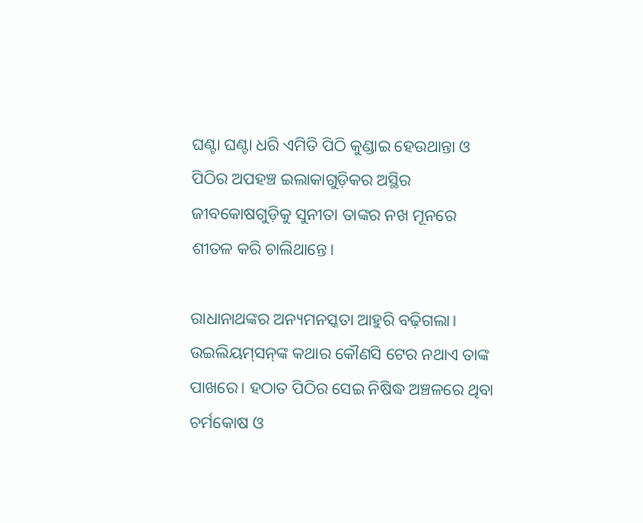ଘଣ୍ଟା ଘଣ୍ଟା ଧରି ଏମିତି ପିଠି କୁଣ୍ଡାଇ ହେଉଥାନ୍ତା ଓ ପିଠିର ଅପହଞ୍ଚ ଇଲାକାଗୁଡ଼ିକର ଅସ୍ଥିର ଜୀବକୋଷଗୁଡ଼ିକୁ ସୁନୀତା ତାଙ୍କର ନଖ ମୂନରେ ଶୀତଳ କରି ଚାଲିଥାନ୍ତେ।

ରାଧାନାଥଙ୍କର ଅନ୍ୟମନସ୍କତା ଆହୁରି ବଢ଼ିଗଲା। ଉଇଲିୟମ୍‌ସନ୍‌ଙ୍କ କଥାର କୌଣସି ଟେର ନଥାଏ ତାଙ୍କ ପାଖରେ। ହଠାତ ପିଠିର ସେଇ ନିଷିଦ୍ଧ ଅଞ୍ଚଳରେ ଥିବା ଚର୍ମକୋଷ ଓ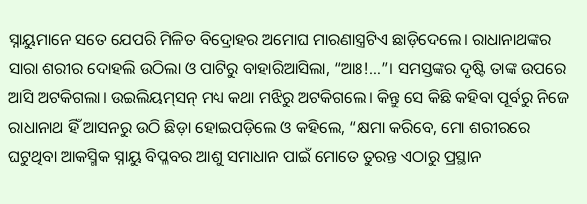ସ୍ନାୟୁମାନେ ସତେ ଯେପରି ମିଳିତ ବିଦ୍ରୋହର ଅମୋଘ ମାରଣାସ୍ତ୍ରଟିଏ ଛାଡ଼ିଦେଲେ। ରାଧାନାଥଙ୍କର ସାରା ଶରୀର ଦୋହଲି ଉଠିଲା ଓ ପାଟିରୁ ବାହାରିଆସିଲା, “ଆଃ!…”। ସମସ୍ତଙ୍କର ଦୃଷ୍ଟି ତାଙ୍କ ଉପରେ ଆସି ଅଟକିଗଲା। ଉଇଲିୟମ୍‌ସନ୍ ମଧ୍ୟ କଥା ମଝିରୁ ଅଟକିଗଲେ। କିନ୍ତୁ ସେ କିଛି କହିବା ପୂର୍ବରୁ ନିଜେ ରାଧାନାଥ ହିଁ ଆସନରୁ ଉଠି ଛିଡ଼ା ହୋଇପଡ଼ିଲେ ଓ କହିଲେ, “କ୍ଷମା କରିବେ, ମୋ ଶରୀରରେ ଘଟୁଥିବା ଆକସ୍ମିକ ସ୍ନାୟୁ ବିପ୍ଳବର ଆଶୁ ସମାଧାନ ପାଇଁ ମୋତେ ତୁରନ୍ତ ଏଠାରୁ ପ୍ରସ୍ଥାନ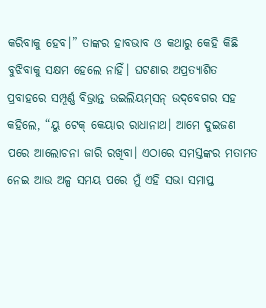କରିବାକୁ ହେବ।” ତାଙ୍କର ହାବଭାବ ଓ କଥାରୁ କେହି କିଛି ବୁଝିବାକୁ ସକ୍ଷମ ହେଲେ ନାହିଁ। ଘଟଣାର ଅପ୍ରତ୍ୟାଶିତ ପ୍ରବାହରେ ସମ୍ପୂର୍ଣ୍ଣ ବିଭ୍ରାନ୍ତ ଉଇଲିୟମ୍‌ସନ୍ ଉଦ୍‌ବେଗର ସହ କହିଲେ, “ୟୁ ଟେକ୍ କେୟାର ରାଧାନାଥ। ଆମେ ଦୁଇଜଣ ପରେ ଆଲୋଚନା ଜାରି ରଖିବା। ଏଠାରେ ସମସ୍ତଙ୍କର ମତାମତ ନେଇ ଆଉ ଅଳ୍ପ ସମୟ ପରେ ମୁଁ ଏହି ସଭା ସମାପ୍ତ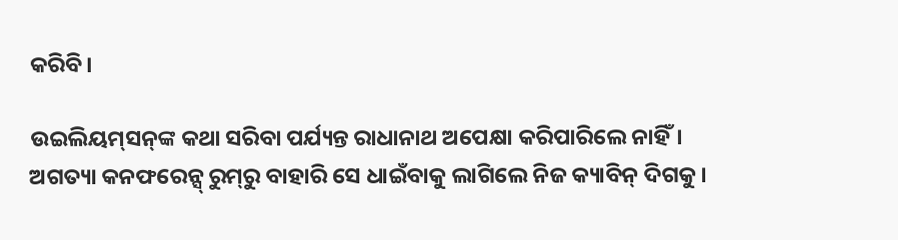କରିବି।

ଉଇଲିୟମ୍‌ସନ୍‌ଙ୍କ କଥା ସରିବା ପର୍ଯ୍ୟନ୍ତ ରାଧାନାଥ ଅପେକ୍ଷା କରିପାରିଲେ ନାହିଁ। ଅଗତ୍ୟା କନଫରେନ୍ସ୍ ରୁମ୍‌ରୁ ବାହାରି ସେ ଧାଇଁବାକୁ ଲାଗିଲେ ନିଜ କ୍ୟାବିନ୍ ଦିଗକୁ।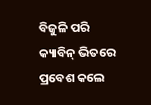ବିଜୁଳି ପରି କ୍ୟାବିନ୍ ଭିତରେ ପ୍ରବେଶ କଲେ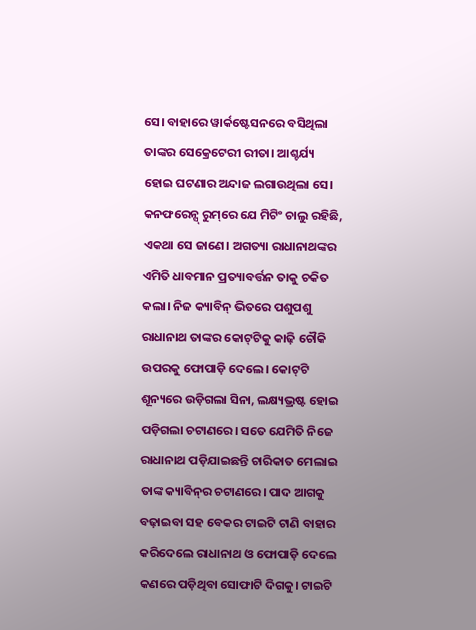ସେ। ବାହାରେ ୱାର୍କଷ୍ଟେସନରେ ବସିଥିଲା ତାଙ୍କର ସେକ୍ରେଟେରୀ ରୀତା। ଆଶ୍ଚର୍ଯ୍ୟ ହୋଇ ଘଟଣାର ଅନ୍ଦାଜ ଲଗାଉଥିଲା ସେ। କନଫରେନ୍ସ୍ ରୁମ୍‌ରେ ଯେ ମିଟିଂ ଚାଲୁ ରହିଛି, ଏକଥା ସେ ଜାଣେ। ଅଗତ୍ୟା ରାଧାନାଥଙ୍କର ଏମିତି ଧାବମାନ ପ୍ରତ୍ୟାବର୍ତ୍ତନ ତାକୁ ଚକିତ କଲା। ନିଜ କ୍ୟାବିନ୍ ଭିତରେ ପଶୁପଶୁ ରାଧାନାଥ ତାଙ୍କର କୋଟ୍‌ଟିକୁ କାଢ଼ି ଚୌକି ଉପରକୁ ଫୋପାଡ଼ି ଦେଲେ। କୋଟ୍‌ଟି ଶୂନ୍ୟରେ ଉଡ଼ିଗଲା ସିନା, ଲକ୍ଷ୍ୟଭ୍ରଷ୍ଟ ହୋଇ ପଡ଼ିଗଲା ଚଟାଣରେ। ସତେ ଯେମିତି ନିଜେ ରାଧାନାଥ ପଡ଼ିଯାଇଛନ୍ତି ଚାରିକାତ ମେଲାଇ ତାଙ୍କ କ୍ୟାବିନ୍‌ର ଚଟାଣରେ। ପାଦ ଆଗକୁ ବଢ଼ାଇବା ସହ ବେକର ଟାଇଟି ଟାଣି ବାହାର କରିଦେଲେ ରାଧାନାଥ ଓ ଫୋପାଡ଼ି ଦେଲେ କଣରେ ପଡ଼ିଥିବା ସୋଫାଟି ଦିଗକୁ। ଟାଇଟି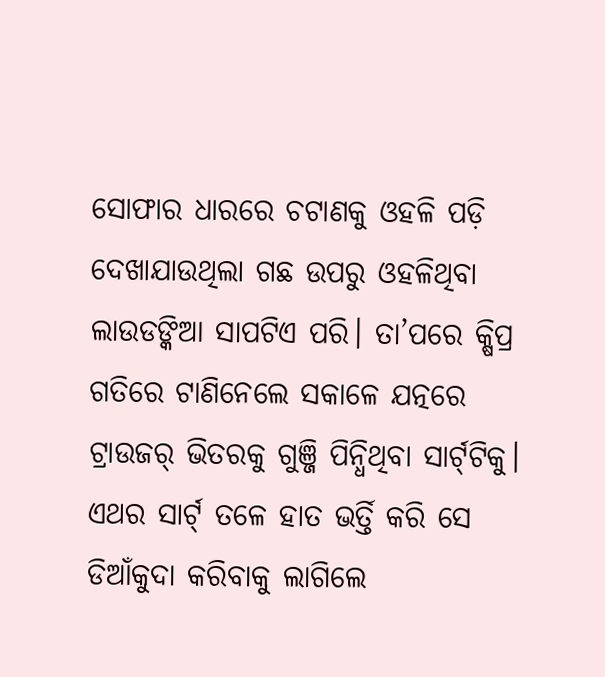ସୋଫାର ଧାରରେ ଚଟାଣକୁ ଓହଳି ପଡ଼ି ଦେଖାଯାଉଥିଲା ଗଛ ଉପରୁ ଓହଳିଥିବା ଲାଉଡଙ୍କିଆ ସାପଟିଏ ପରି। ତା’ପରେ କ୍ଷିପ୍ର ଗତିରେ ଟାଣିନେଲେ ସକାଳେ ଯତ୍ନରେ ଟ୍ରାଉଜର୍ ଭିତରକୁ ଗୁଞ୍ଜି ପିନ୍ଧିଥିବା ସାର୍ଟ୍‌ଟିକୁ। ଏଥର ସାର୍ଟ୍ ତଳେ ହାତ ଭର୍ତ୍ତି କରି ସେ ଡିଆଁକୁଦା କରିବାକୁ ଲାଗିଲେ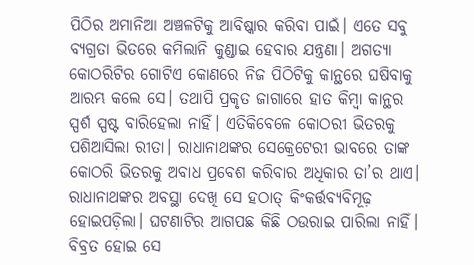ପିଠିର ଅମାନିଆ ଅଞ୍ଚଳଟିକୁ ଆବିଷ୍କାର କରିବା ପାଇଁ। ଏତେ ସବୁ ବ୍ୟଗ୍ରତା ଭିତରେ କମିଲାନି କୁଣ୍ଡାଇ ହେବାର ଯନ୍ତ୍ରଣା। ଅଗତ୍ୟା କୋଠରିଟିର ଗୋଟିଏ କୋଣରେ ନିଜ ପିଠିଟିକୁ କାନ୍ଥରେ ଘଷିବାକୁ ଆରମ୍ଭ କଲେ ସେ। ତଥାପି ପ୍ରକୃତ ଜାଗାରେ ହାତ କିମ୍ବା କାନ୍ଥର ସ୍ପର୍ଶ ସ୍ପଷ୍ଟ ବାରିହେଲା ନାହିଁ। ଏତିକିବେଳେ କୋଠରୀ ଭିତରକୁ ପଶିଆସିଲା ରୀତା। ରାଧାନାଥଙ୍କର ସେକ୍ରେଟେରୀ ଭାବରେ ତାଙ୍କ କୋଠରି ଭିତରକୁ ଅବାଧ ପ୍ରବେଶ କରିବାର ଅଧିକାର ତା’ର ଥାଏ। ରାଧାନାଥଙ୍କର ଅବସ୍ଥା ଦେଖି ସେ ହଠାତ୍ କିଂକର୍ତ୍ତବ୍ୟବିମୂଢ଼ ହୋଇପଡ଼ିଲା। ଘଟଣାଟିର ଆଗପଛ କିଛି ଠଉରାଇ ପାରିଲା ନାହିଁ।
ବିବ୍ରତ ହୋଇ ସେ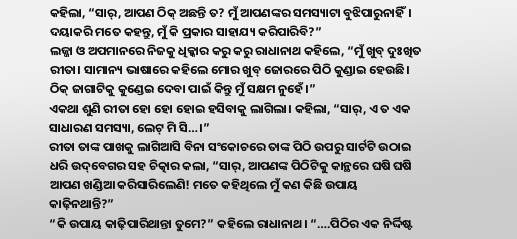କହିଲା, “ସାର୍, ଆପଣ ଠିକ୍ ଅଛନ୍ତି ତ? ମୁଁ ଆପଣଙ୍କର ସମସ୍ୟାଟା ବୁଝିପାରୁନାହିଁ। ଦୟାକରି ମତେ କହନ୍ତୁ, ମୁଁ କି ପ୍ରକାର ସାହାଯ୍ୟ କରିପାରିବି?”
ଲଜ୍ଜା ଓ ଅପମାନରେ ନିଜକୁ ଧିକ୍କାର କରୁ କରୁ ରାଧାନାଥ କହିଲେ, “ମୁଁ ଖୁବ୍ ଦୁଃଖିତ ରୀତା। ସାମାନ୍ୟ ଭାଷାରେ କହିଲେ ମୋର ଖୁବ୍ ଜୋରରେ ପିଠି କୁଣ୍ଡାଇ ହେଉଛି। ଠିକ୍ ଜାଗାଟିକୁ କୁଣ୍ଡେଇ ଦେବା ପାଇଁ କିନ୍ତୁ ମୁଁ ସକ୍ଷମ ନୁହେଁ।”
ଏକଥା ଶୁଣି ରୀତା ହୋ ହୋ ହୋଇ ହସିବାକୁ ଲାଗିଲା। କହିଲା, “ସାର୍, ଏ ତ ଏକ ସାଧାରଣ ସମସ୍ୟା, ଲେଟ୍ ମି ସି…।”
ରୀତା ତାଙ୍କ ପାଖକୁ ଲାଗିଆସି ବିନା ସଂକୋଚରେ ତାଙ୍କ ପିଠି ଉପରୁ ସାର୍ଟଟି ଉଠାଇ ଧରି ଉଦ୍‌ବେଗର ସହ ଚିତ୍କାର କଲା, “ସାର୍, ଆପଣଙ୍କ ପିଠିଟିକୁ କାନ୍ଥରେ ଘଷି ଘଷି ଆପଣ ଖଣ୍ଡିଆ କରିସାରିଲେଣି! ମତେ କହିଥିଲେ ମୁଁ କଣ କିଛି ଉପାୟ କାଢ଼ିନଥାନ୍ତି?”
“କି ଉପାୟ କାଢ଼ିପାରିଥାନ୍ତା ତୁମେ?” କହିଲେ ରାଧାନାଥ। “….ପିଠିର ଏକ ନିର୍ଦ୍ଦିଷ୍ଟ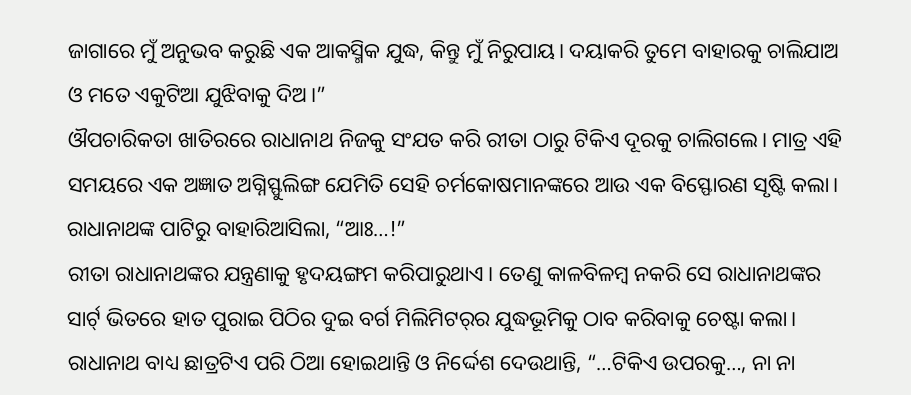ଜାଗାରେ ମୁଁ ଅନୁଭବ କରୁଛି ଏକ ଆକସ୍ମିକ ଯୁଦ୍ଧ, କିନ୍ତୁ ମୁଁ ନିରୁପାୟ। ଦୟାକରି ତୁମେ ବାହାରକୁ ଚାଲିଯାଅ ଓ ମତେ ଏକୁଟିଆ ଯୁଝିବାକୁ ଦିଅ।”
ଔପଚାରିକତା ଖାତିରରେ ରାଧାନାଥ ନିଜକୁ ସଂଯତ କରି ରୀତା ଠାରୁ ଟିକିଏ ଦୂରକୁ ଚାଲିଗଲେ। ମାତ୍ର ଏହି ସମୟରେ ଏକ ଅଜ୍ଞାତ ଅଗ୍ନିସ୍ଫୁଲିଙ୍ଗ ଯେମିତି ସେହି ଚର୍ମକୋଷମାନଙ୍କରେ ଆଉ ଏକ ବିସ୍ଫୋରଣ ସୃଷ୍ଟି କଲା। ରାଧାନାଥଙ୍କ ପାଟିରୁ ବାହାରିଆସିଲା, “ଆଃ…!”
ରୀତା ରାଧାନାଥଙ୍କର ଯନ୍ତ୍ରଣାକୁ ହୃଦୟଙ୍ଗମ କରିପାରୁଥାଏ। ତେଣୁ କାଳବିଳମ୍ବ ନକରି ସେ ରାଧାନାଥଙ୍କର ସାର୍ଟ୍ ଭିତରେ ହାତ ପୁରାଇ ପିଠିର ଦୁଇ ବର୍ଗ ମିଲିମିଟର୍‌ର ଯୁଦ୍ଧଭୂମିକୁ ଠାବ କରିବାକୁ ଚେଷ୍ଟା କଲା। ରାଧାନାଥ ବାଧ୍ୟ ଛାତ୍ରଟିଏ ପରି ଠିଆ ହୋଇଥାନ୍ତି ଓ ନିର୍ଦ୍ଦେଶ ଦେଉଥାନ୍ତି, “…ଟିକିଏ ଉପରକୁ…, ନା ନା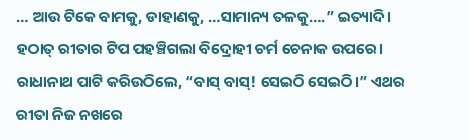… ଆଉ ଟିକେ ବାମକୁ, ଡାହାଣକୁ, …ସାମାନ୍ୟ ତଳକୁ….” ଇତ୍ୟାଦି।
ହଠାତ୍ ରୀତାର ଟିପ ପହଞ୍ଚିଗଲା ବିଦ୍ରୋହୀ ଚର୍ମ ଚେନାକ ଉପରେ। ରାଧାନାଥ ପାଟି କରିଉଠିଲେ, “ବାସ୍ ବାସ୍! ସେଇଠି ସେଇଠି।” ଏଥର ରୀତା ନିଜ ନଖରେ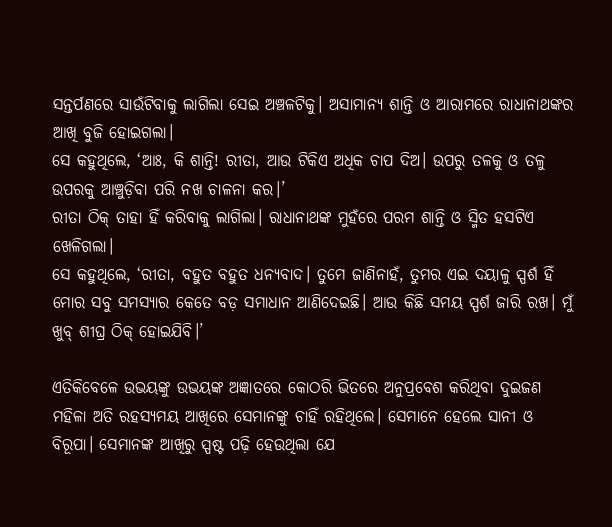ସନ୍ତର୍ପଣରେ ସାଉଁଟିବାକୁ ଲାଗିଲା ସେଇ ଅଞ୍ଚଳଟିକୁ। ଅସାମାନ୍ୟ ଶାନ୍ତି ଓ ଆରାମରେ ରାଧାନାଥଙ୍କର ଆଖି ବୁଜି ହୋଇଗଲା।
ସେ କହୁଥିଲେ, ‘ଆଃ, କି ଶାନ୍ତି! ରୀତା, ଆଉ ଟିକିଏ ଅଧିକ ଚାପ ଦିଅ। ଉପରୁ ତଳକୁ ଓ ତଳୁ ଉପରକୁ ଆଞ୍ଚୁଡ଼ିବା ପରି ନଖ ଚାଳନା କର।’
ରୀତା ଠିକ୍ ତାହା ହିଁ କରିବାକୁ ଲାଗିଲା। ରାଧାନାଥଙ୍କ ମୁହଁରେ ପରମ ଶାନ୍ତି ଓ ସ୍ମିତ ହସଟିଏ ଖେଳିଗଲା।
ସେ କହୁଥିଲେ, ‘ରୀତା, ବହୁତ ବହୁତ ଧନ୍ୟବାଦ। ତୁମେ ଜାଣିନାହଁ, ତୁମର ଏଇ ଦୟାଳୁ ସ୍ପର୍ଶ ହିଁ ମୋର ସବୁ ସମସ୍ୟାର କେତେ ବଡ଼ ସମାଧାନ ଆଣିଦେଇଛି। ଆଉ କିଛି ସମୟ ସ୍ପର୍ଶ ଜାରି ରଖ। ମୁଁ ଖୁବ୍ ଶୀଘ୍ର ଠିକ୍ ହୋଇଯିବି।’

ଏତିକିବେଳେ ଉଭୟଙ୍କୁ ଉଭୟଙ୍କ ଅଜ୍ଞାତରେ କୋଠରି ଭିତରେ ଅନୁପ୍ରବେଶ କରିଥିବା ଦୁଇଜଣ ମହିଳା ଅତି ରହସ୍ୟମୟ ଆଖିରେ ସେମାନଙ୍କୁ ଚାହିଁ ରହିଥିଲେ। ସେମାନେ ହେଲେ ସାନୀ ଓ ବିରୂପା। ସେମାନଙ୍କ ଆଖିରୁ ସ୍ପଷ୍ଟ ପଢ଼ି ହେଉଥିଲା ଯେ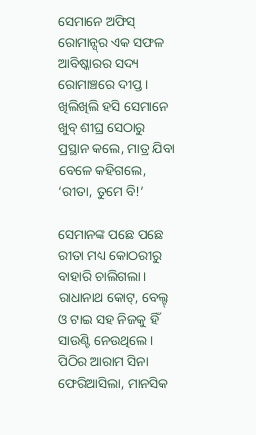ସେମାନେ ଅଫିସ୍ ରୋମାନ୍ସ୍‌ର ଏକ ସଫଳ ଆବିଷ୍କାରର ସଦ୍ୟ ରୋମାଞ୍ଚରେ ଦୀପ୍ତ। ଖିଲିଖିଲି ହସି ସେମାନେ ଖୁବ୍ ଶୀଘ୍ର ସେଠାରୁ ପ୍ରସ୍ଥାନ କଲେ, ମାତ୍ର ଯିବା ବେଳେ କହିଗଲେ, ‘ରୀତା, ତୁମେ ବି!’

ସେମାନଙ୍କ ପଛେ ପଛେ ରୀତା ମଧ୍ୟ କୋଠରୀରୁ ବାହାରି ଚାଲିଗଲା। ରାଧାନାଥ କୋଟ୍‌, ବେଲ୍ଟ୍ ଓ ଟାଇ ସହ ନିଜକୁ ହିଁ ସାଉଣ୍ଟି ନେଉଥିଲେ। ପିଠିର ଆରାମ ସିନା ଫେରିଆସିଲା, ମାନସିକ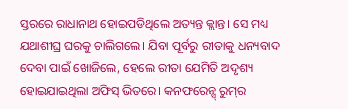ସ୍ତରରେ ରାଧାନାଥ ହୋଇପଡିଥିଲେ ଅତ୍ୟନ୍ତ କ୍ଲାନ୍ତ। ସେ ମଧ୍ୟ ଯଥାଶୀଘ୍ର ଘରକୁ ଚାଲିଗଲେ। ଯିବା ପୂର୍ବରୁ ରୀତାକୁ ଧନ୍ୟବାଦ ଦେବା ପାଇଁ ଖୋଜିଲେ, ହେଲେ ରୀତା ଯେମିତି ଅଦୃଶ୍ୟ ହୋଇଯାଇଥିଲା ଅଫିସ୍ ଭିତରେ। କନଫରେନ୍ସ୍ ରୁମ୍‌ର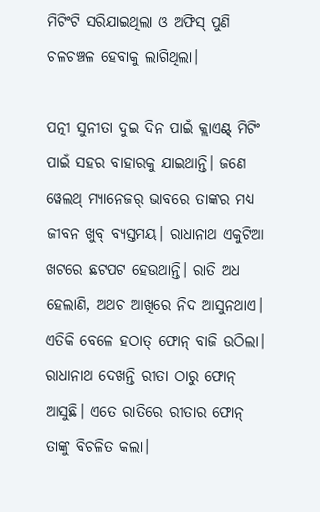ମିଟିଂଟି ସରିଯାଇଥିଲା ଓ ଅଫିସ୍ ପୁଣି ଚଳଚଞ୍ଚଳ ହେବାକୁ ଲାଗିଥିଲା।

ପତ୍ନୀ ସୁନୀତା ଦୁଇ ଦିନ ପାଇଁ କ୍ଲାଏଣ୍ଟ୍ ମିଟିଂ ପାଇଁ ସହର ବାହାରକୁ ଯାଇଥାନ୍ତି। ଜଣେ ୱେଲଥ୍ ମ୍ୟାନେଜର୍ ଭାବରେ ତାଙ୍କର ମଧ୍ୟ ଜୀବନ ଖୁବ୍ ବ୍ୟସ୍ତମୟ। ରାଧାନାଥ ଏକୁଟିଆ ଖଟରେ ଛଟପଟ ହେଉଥାନ୍ତି। ରାତି ଅଧ ହେଲାଣି, ଅଥଚ ଆଖିରେ ନିଦ ଆସୁନଥାଏ। ଏତିକି ବେଳେ ହଠାତ୍ ଫୋନ୍ ବାଜି ଉଠିଲା। ରାଧାନାଥ ଦେଖନ୍ତି ରୀତା ଠାରୁ ଫୋନ୍ ଆସୁଛି। ଏତେ ରାତିରେ ରୀତାର ଫୋନ୍ ତାଙ୍କୁ ବିଚଳିତ କଲା।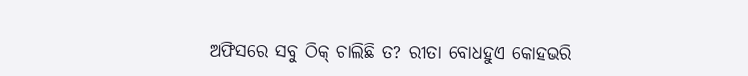ଅଫିସରେ ସବୁ ଠିକ୍ ଚାଲିଛି ତ? ରୀତା ବୋଧହୁଏ କୋହଭରି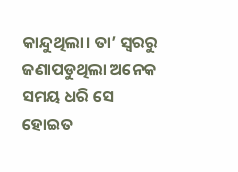କାନ୍ଦୁଥିଲା। ତା’ ସ୍ୱରରୁ ଜଣାପଡୁଥିଲା ଅନେକ ସମୟ ଧରି ସେ ହୋଇତ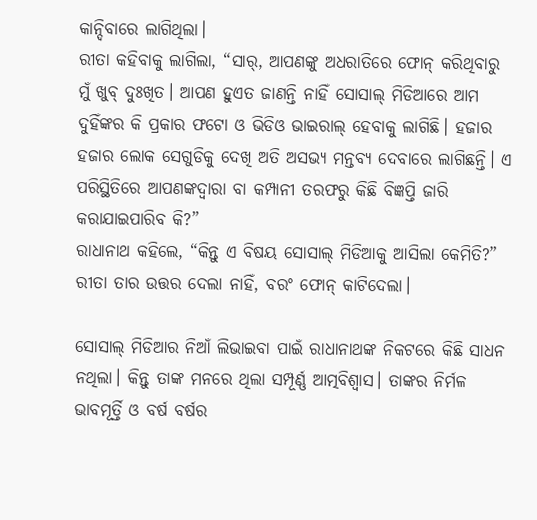କାନ୍ଦିବାରେ ଲାଗିଥିଲା।
ରୀତା କହିବାକୁ ଲାଗିଲା, “ସାର୍, ଆପଣଙ୍କୁ ଅଧରାତିରେ ଫୋନ୍ କରିଥିବାରୁ ମୁଁ ଖୁବ୍ ଦୁଃଖିତ। ଆପଣ ହୁଏତ ଜାଣନ୍ତି ନାହିଁ ସୋସାଲ୍ ମିଡିଆରେ ଆମ ଦୁହିଁଙ୍କର କି ପ୍ରକାର ଫଟୋ ଓ ଭିଡିଓ ଭାଇରାଲ୍ ହେବାକୁ ଲାଗିଛି। ହଜାର ହଜାର ଲୋକ ସେଗୁଡିକୁ ଦେଖି ଅତି ଅସଭ୍ୟ ମନ୍ତବ୍ୟ ଦେବାରେ ଲାଗିଛନ୍ତି। ଏ ପରିସ୍ଥିତିରେ ଆପଣଙ୍କଦ୍ୱାରା ବା କମ୍ପାନୀ ତରଫରୁ କିଛି ବିଜ୍ଞପ୍ତି ଜାରି କରାଯାଇପାରିବ କି?”
ରାଧାନାଥ କହିଲେ, “କିନ୍ତୁ ଏ ବିଷୟ ସୋସାଲ୍ ମିଡିଆକୁ ଆସିଲା କେମିତି?” ରୀତା ତାର ଉତ୍ତର ଦେଲା ନାହିଁ, ବରଂ ଫୋନ୍ କାଟିଦେଲା।

ସୋସାଲ୍ ମିଡିଆର ନିଆଁ ଲିଭାଇବା ପାଇଁ ରାଧାନାଥଙ୍କ ନିକଟରେ କିଛି ସାଧନ ନଥିଲା। କିନ୍ତୁ ତାଙ୍କ ମନରେ ଥିଲା ସମ୍ପୂର୍ଣ୍ଣ ଆତ୍ମବିଶ୍ୱାସ। ତାଙ୍କର ନିର୍ମଳ ଭାବମୂର୍ତ୍ତି ଓ ବର୍ଷ ବର୍ଷର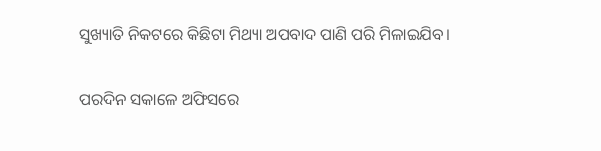ସୁଖ୍ୟାତି ନିକଟରେ କିଛିଟା ମିଥ୍ୟା ଅପବାଦ ପାଣି ପରି ମିଳାଇଯିବ।

ପରଦିନ ସକାଳେ ଅଫିସରେ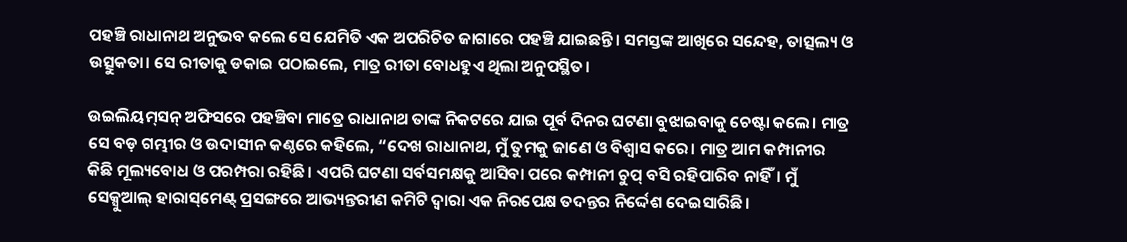ପହଞ୍ଚି ରାଧାନାଥ ଅନୁଭବ କଲେ ସେ ଯେମିତି ଏକ ଅପରିଚିତ ଜାଗାରେ ପହଞ୍ଚି ଯାଇଛନ୍ତି। ସମସ୍ତଙ୍କ ଆଖିରେ ସନ୍ଦେହ, ତାତ୍ସଲ୍ୟ ଓ ଉତ୍ସୁକତା। ସେ ରୀତାକୁ ଡକାଇ ପଠାଇଲେ, ମାତ୍ର ରୀତା ବୋଧହୁଏ ଥିଲା ଅନୁପସ୍ଥିତ।

ଉଇଲିୟମ୍‌ସନ୍‌ ଅଫିସରେ ପହଞ୍ଚିବା ମାତ୍ରେ ରାଧାନାଥ ତାଙ୍କ ନିକଟରେ ଯାଇ ପୂର୍ବ ଦିନର ଘଟଣା ବୁଝାଇବାକୁ ଚେଷ୍ଟା କଲେ। ମାତ୍ର ସେ ବଡ଼ ଗମ୍ଭୀର ଓ ଉଦାସୀନ କଣ୍ଠରେ କହିଲେ, “ଦେଖ ରାଧାନାଥ, ମୁଁ ତୁମକୁ ଜାଣେ ଓ ବିଶ୍ୱାସ କରେ। ମାତ୍ର ଆମ କମ୍ପାନୀର କିଛି ମୂଲ୍ୟବୋଧ ଓ ପରମ୍ପରା ରହିଛି। ଏପରି ଘଟଣା ସର୍ବସମକ୍ଷକୁ ଆସିବା ପରେ କମ୍ପାନୀ ଚୁପ୍ ବସି ରହିପାରିବ ନାହିଁ। ମୁଁ ସେକ୍ସୁଆଲ୍ ହାରାସ୍‌ମେଣ୍ଟ୍ ପ୍ରସଙ୍ଗରେ ଆଭ୍ୟନ୍ତରୀଣ କମିଟି ଦ୍ୱାରା ଏକ ନିରପେକ୍ଷ ତଦନ୍ତର ନିର୍ଦ୍ଦେଶ ଦେଇସାରିଛି।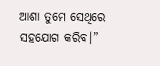ଆଶା ତୁମେ ସେଥିରେ ସହଯୋଗ କରିବ।”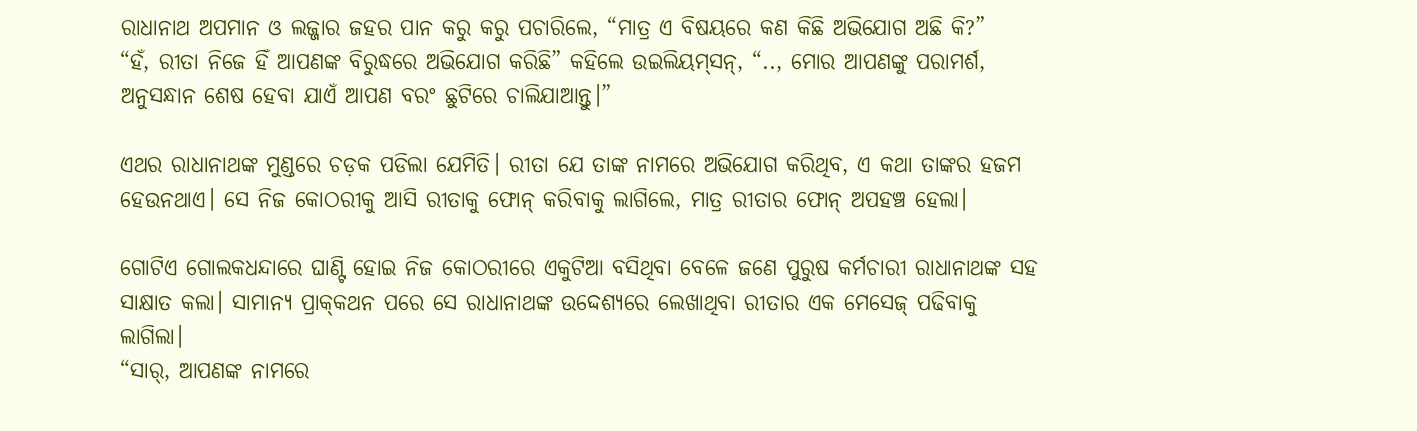ରାଧାନାଥ ଅପମାନ ଓ ଲଜ୍ଜାର ଜହର ପାନ କରୁ କରୁ ପଚାରିଲେ, “ମାତ୍ର ଏ ବିଷୟରେ କଣ କିଛି ଅଭିଯୋଗ ଅଛି କି?”
“ହଁ, ରୀତା ନିଜେ ହିଁ ଆପଣଙ୍କ ବିରୁଦ୍ଧରେ ଅଭିଯୋଗ କରିଛି” କହିଲେ ଉଇଲିୟମ୍‌ସନ୍‌, “.., ମୋର ଆପଣଙ୍କୁ ପରାମର୍ଶ, ଅନୁସନ୍ଧାନ ଶେଷ ହେବା ଯାଏଁ ଆପଣ ବରଂ ଛୁଟିରେ ଚାଲିଯାଆନ୍ତୁ।”

ଏଥର ରାଧାନାଥଙ୍କ ମୁଣ୍ଡରେ ଚଡ଼କ ପଡିଲା ଯେମିତି। ରୀତା ଯେ ତାଙ୍କ ନାମରେ ଅଭିଯୋଗ କରିଥିବ, ଏ କଥା ତାଙ୍କର ହଜମ ହେଉନଥାଏ। ସେ ନିଜ କୋଠରୀକୁ ଆସି ରୀତାକୁ ଫୋନ୍ କରିବାକୁ ଲାଗିଲେ, ମାତ୍ର ରୀତାର ଫୋନ୍ ଅପହଞ୍ଚ ହେଲା।

ଗୋଟିଏ ଗୋଲକଧନ୍ଦାରେ ଘାଣ୍ଟି ହୋଇ ନିଜ କୋଠରୀରେ ଏକୁଟିଆ ବସିଥିବା ବେଳେ ଜଣେ ପୁରୁଷ କର୍ମଚାରୀ ରାଧାନାଥଙ୍କ ସହ ସାକ୍ଷାତ କଲା। ସାମାନ୍ୟ ପ୍ରାକ୍‌କଥନ ପରେ ସେ ରାଧାନାଥଙ୍କ ଉଦ୍ଦେଶ୍ୟରେ ଲେଖାଥିବା ରୀତାର ଏକ ମେସେଜ୍ ପଢିବାକୁ ଲାଗିଲା।
“ସାର୍, ଆପଣଙ୍କ ନାମରେ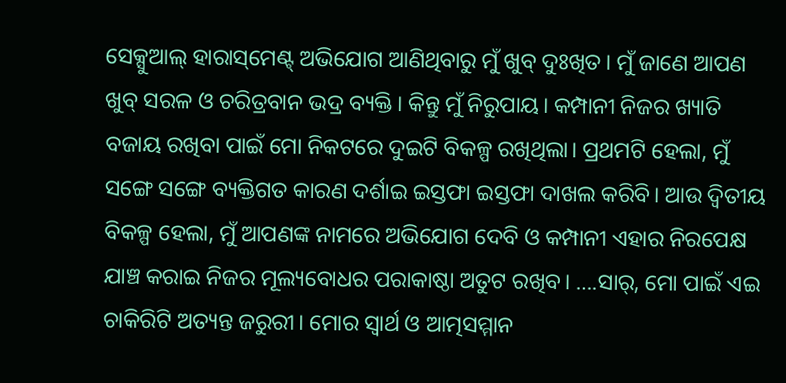ସେକ୍ସୁଆଲ୍ ହାରାସ୍‌ମେଣ୍ଟ୍ ଅଭିଯୋଗ ଆଣିଥିବାରୁ ମୁଁ ଖୁବ୍ ଦୁଃଖିତ। ମୁଁ ଜାଣେ ଆପଣ ଖୁବ୍ ସରଳ ଓ ଚରିତ୍ରବାନ ଭଦ୍ର ବ୍ୟକ୍ତି। କିନ୍ତୁ ମୁଁ ନିରୁପାୟ। କମ୍ପାନୀ ନିଜର ଖ୍ୟାତି ବଜାୟ ରଖିବା ପାଇଁ ମୋ ନିକଟରେ ଦୁଇଟି ବିକଳ୍ପ ରଖିଥିଲା। ପ୍ରଥମଟି ହେଲା, ମୁଁ ସଙ୍ଗେ ସଙ୍ଗେ ବ୍ୟକ୍ତିଗତ କାରଣ ଦର୍ଶାଇ ଇସ୍ତଫା ଇସ୍ତଫା ଦାଖଲ କରିବି। ଆଉ ଦ୍ୱିତୀୟ ବିକଳ୍ପ ହେଲା, ମୁଁ ଆପଣଙ୍କ ନାମରେ ଅଭିଯୋଗ ଦେବି ଓ କମ୍ପାନୀ ଏହାର ନିରପେକ୍ଷ ଯାଞ୍ଚ କରାଇ ନିଜର ମୂଲ୍ୟବୋଧର ପରାକାଷ୍ଠା ଅତୁଟ ରଖିବ। ….ସାର୍, ମୋ ପାଇଁ ଏଇ ଚାକିରିଟି ଅତ୍ୟନ୍ତ ଜରୁରୀ। ମୋର ସ୍ୱାର୍ଥ ଓ ଆତ୍ମସମ୍ମାନ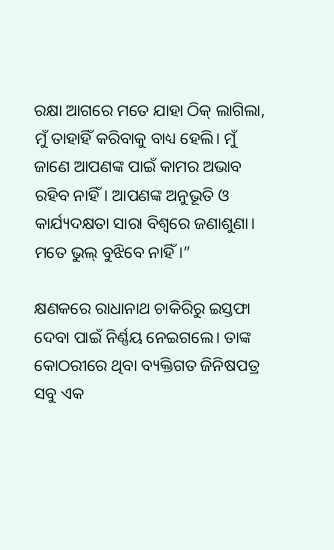ରକ୍ଷା ଆଗରେ ମତେ ଯାହା ଠିକ୍ ଲାଗିଲା, ମୁଁ ତାହାହିଁ କରିବାକୁ ବାଧ୍ୟ ହେଲି। ମୁଁ ଜାଣେ ଆପଣଙ୍କ ପାଇଁ କାମର ଅଭାବ ରହିବ ନାହିଁ। ଆପଣଙ୍କ ଅନୁଭୂତି ଓ କାର୍ଯ୍ୟଦକ୍ଷତା ସାରା ବିଶ୍ୱରେ ଜଣାଶୁଣା। ମତେ ଭୁଲ୍ ବୁଝିବେ ନାହିଁ।”

କ୍ଷଣକରେ ରାଧାନାଥ ଚାକିରିରୁ ଇସ୍ତଫା ଦେବା ପାଇଁ ନିର୍ଣ୍ଣୟ ନେଇଗଲେ। ତାଙ୍କ କୋଠରୀରେ ଥିବା ବ୍ୟକ୍ତିଗତ ଜିନିଷପତ୍ର ସବୁ ଏକ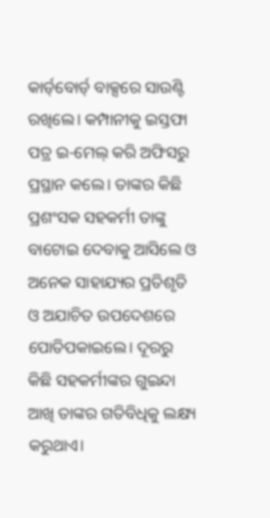କାର୍ଡ୍‌ବୋର୍ଡ୍ ବାକ୍ସରେ ସାଉଣ୍ଟି ରଖିଲେ। କମ୍ପାନୀକୁ ଇସ୍ତଫା ପତ୍ର ଇ-ମେଲ୍ କରି ଅଫିସରୁ ପ୍ରସ୍ଥାନ କଲେ। ତାଙ୍କର କିଛି ପ୍ରଶଂସକ ସହକର୍ମୀ ତାଙ୍କୁ ବାଟୋଇ ଦେବାକୁ ଆସିଲେ ଓ ଅନେକ ସାହାଯ୍ୟର ପ୍ରତିଶୃତି ଓ ଅଯାଚିତ ଉପଦେଶରେ ପୋତିପକାଇଲେ। ଦୂରରୁ କିଛି ସହକର୍ମୀଙ୍କର ଗୁଇନ୍ଦା ଆଖି ତାଙ୍କର ଗତିବିଧିକୁ ଲକ୍ଷ୍ୟ କରୁଥାଏ।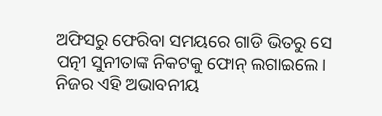ଅଫିସରୁ ଫେରିବା ସମୟରେ ଗାଡି ଭିତରୁ ସେ ପତ୍ନୀ ସୁନୀତାଙ୍କ ନିକଟକୁ ଫୋନ୍ ଲଗାଇଲେ। ନିଜର ଏହି ଅଭାବନୀୟ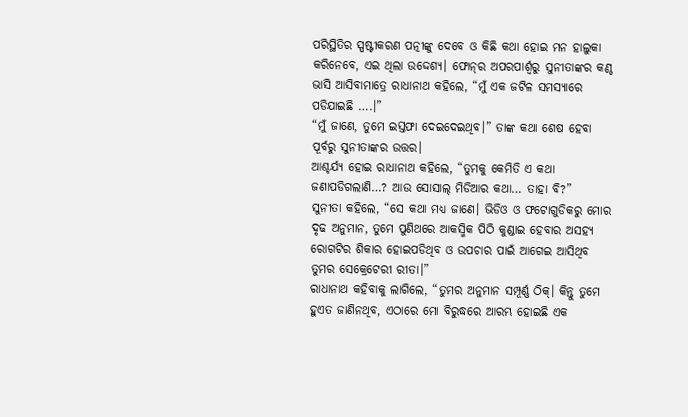ପରିସ୍ଥିତିର ସ୍ପଷ୍ଟୀକରଣ ପତ୍ନୀଙ୍କୁ ଦେବେ ଓ କିଛି କଥା ହୋଇ ମନ ହାଲୁକା କରିନେବେ, ଏଇ ଥିଲା ଉଦ୍ଦେଶ୍ୟ। ଫୋନ୍‌ର ଅପରପାର୍ଶ୍ୱରୁ ସୁନୀତାଙ୍କର କଣ୍ଠ ଭାସି ଆସିବାମାତ୍ରେ ରାଧାନାଥ କହିଲେ, “ମୁଁ ଏକ ଜଟିଳ ସମସ୍ୟାରେ ପଡିଯାଇଛି ….।”
“ମୁଁ ଜାଣେ, ତୁମେ ଇସ୍ତଫା ଦେଇଦେଇଥିବ।” ତାଙ୍କ କଥା ଶେଷ ହେବା ପୂର୍ବରୁ ସୁନୀତାଙ୍କର ଉତ୍ତର।
ଆଶ୍ଚର୍ଯ୍ୟ ହୋଇ ରାଧାନାଥ କହିଲେ, “ତୁମକୁ କେମିତି ଏ କଥା ଜଣାପଡିଗଲାଣି…? ଆଉ ସୋସାଲ୍ ମିଡିଆର କଥା… ତାହା ବି?”
ସୁନୀତା କହିଲେ, “ସେ କଥା ମଧ୍ୟ ଜାଣେ। ଭିଡିଓ ଓ ଫଟୋଗୁଡିକରୁ ମୋର ଦୃଢ ଅନୁମାନ, ତୁମେ ପୁଣିଥରେ ଆକସ୍ମିକ ପିଠି କୁଣ୍ଡାଇ ହେବାର ଅସହ୍ୟ ରୋଗଟିର ଶିକାର ହୋଇପଡିଥିବ ଓ ଉପଚାର ପାଇଁ ଆଗେଇ ଆସିଥିବ ତୁମର ସେକ୍ରେଟେରୀ ରୀତା।”
ରାଧାନାଥ କହିବାକୁ ଲାଗିଲେ, “ତୁମର ଅନୁମାନ ସମ୍ପୂର୍ଣ୍ଣ ଠିକ୍। କିନ୍ତୁ ତୁମେ ହୁଏତ ଜାଣିନଥିବ, ଏଠାରେ ମୋ ବିରୁଦ୍ଧରେ ଆରମ୍ଭ ହୋଇଛି ଏକ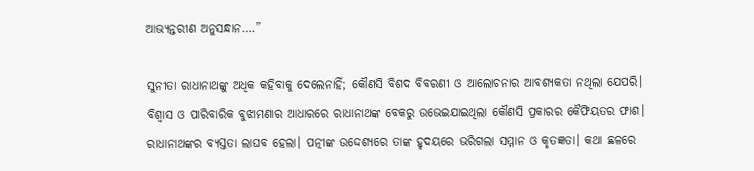ଆଭ୍ୟନ୍ତରୀଣ ଅନୁସନ୍ଧାନ….”

ସୁନୀତା ରାଧାନାଥଙ୍କୁ ଅଧିକ କହିବାକୁ ଦେଲେନାହିଁ; କୌଣସି ବିଶଦ ବିବରଣୀ ଓ ଆଲୋଚନାର ଆବଶ୍ୟକତା ନଥିଲା ଯେପରି। ବିଶ୍ୱାସ ଓ ପାରିବାରିକ ବୁଝାମଣାର ଆଧାରରେ ରାଧାନାଥଙ୍କ ବେକରୁ ଉଭେଇଯାଇଥିଲା କୌଣସି ପ୍ରକାରର କୈଫିୟତର ଫାଶ। ରାଧାନାଥଙ୍କର ବ୍ୟସ୍ତତା ଲାଘବ ହେଲା। ପତ୍ନୀଙ୍କ ଉଦ୍ଦେଶ୍ୟରେ ତାଙ୍କ ହୃଦୟରେ ଭରିଗଲା ସମ୍ମାନ ଓ କୃତଜ୍ଞତା। କଥା ଛଳରେ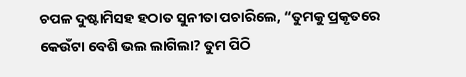ଚପଳ ଦୁଷ୍ଟାମିସହ ହଠାତ ସୁନୀତା ପଚାରିଲେ, “ତୁମକୁ ପ୍ରକୃତରେ କେଉଁଟା ବେଶି ଭଲ ଲାଗିଲା? ତୁମ ପିଠି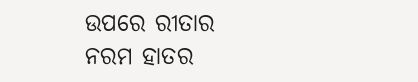ଉପରେ ରୀତାର ନରମ ହାତର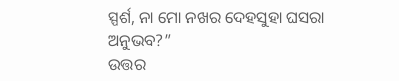ସ୍ପର୍ଶ, ନା ମୋ ନଖର ଦେହସୁହା ଘସରା ଅନୁଭବ?”
ଉତ୍ତର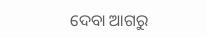ଦେବା ଆଗରୁ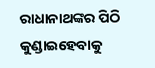ରାଧାନାଥଙ୍କର ପିଠି କୁଣ୍ଡାଇହେବାକୁ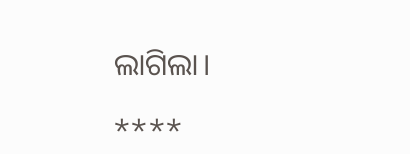ଲାଗିଲା।

****